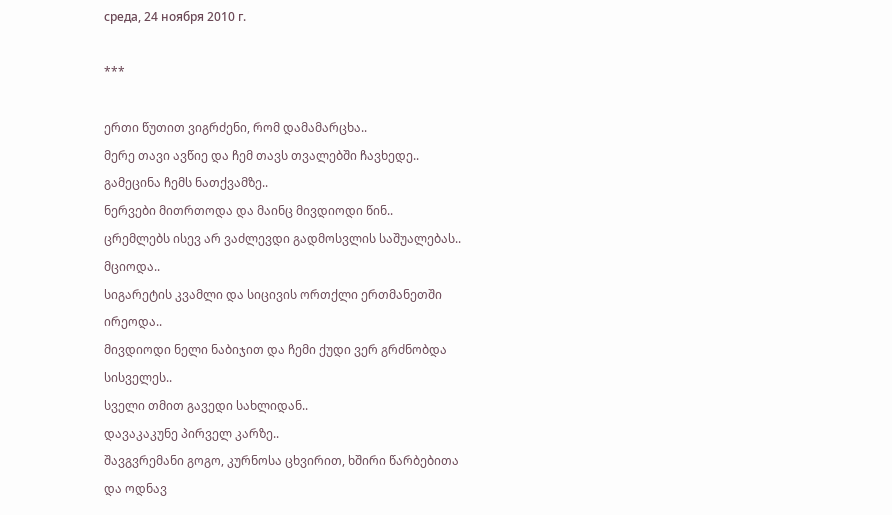среда, 24 ноября 2010 г.

***

ერთი წუთით ვიგრძენი, რომ დამამარცხა..
მერე თავი ავწიე და ჩემ თავს თვალებში ჩავხედე..
გამეცინა ჩემს ნათქვამზე..
ნერვები მითრთოდა და მაინც მივდიოდი წინ..
ცრემლებს ისევ არ ვაძლევდი გადმოსვლის საშუალებას..
მციოდა..
სიგარეტის კვამლი და სიცივის ორთქლი ერთმანეთში ირეოდა..
მივდიოდი ნელი ნაბიჯით და ჩემი ქუდი ვერ გრძნობდა სისველეს..
სველი თმით გავედი სახლიდან..
დავაკაკუნე პირველ კარზე..
შავგვრემანი გოგო, კურნოსა ცხვირით, ხშირი წარბებითა და ოდნავ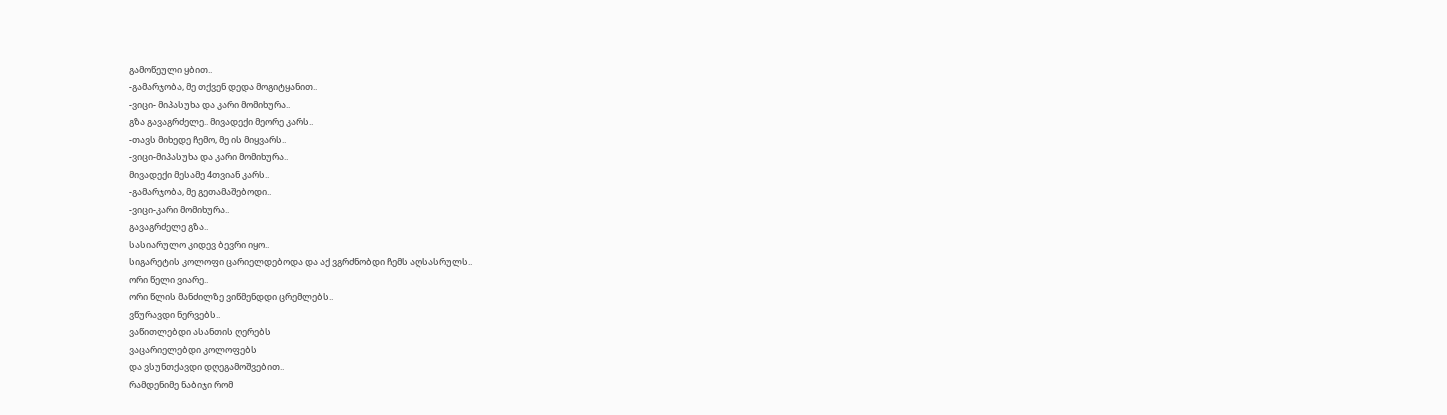გამოწეული ყბით..
-გამარჯობა, მე თქვენ დედა მოგიტყანით..
-ვიცი- მიპასუხა და კარი მომიხურა..
გზა გავაგრძელე.. მივადექი მეორე კარს..
-თავს მიხედე ჩემო, მე ის მიყვარს..
-ვიცი-მიპასუხა და კარი მომიხურა..
მივადექი მესამე 4თვიან კარს..
-გამარჯობა, მე გეთამაშებოდი..
-ვიცი-კარი მომიხურა..
გავაგრძელე გზა..
სასიარულო კიდევ ბევრი იყო..
სიგარეტის კოლოფი ცარიელდებოდა და აქ ვგრძნობდი ჩემს აღსასრულს..
ორი წელი ვიარე..
ორი წლის მანძილზე ვიწმენდდი ცრემლებს..
ვწურავდი ნერვებს..
ვაწითლებდი ასანთის ღერებს
ვაცარიელებდი კოლოფებს
და ვსუნთქავდი დღეგამოშვებით..
რამდენიმე ნაბიჯი რომ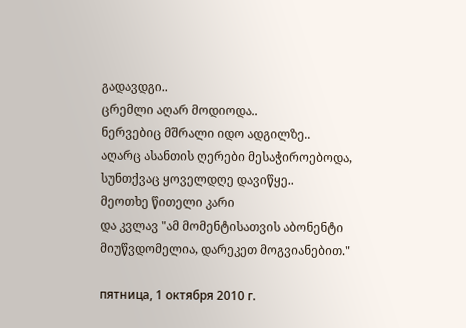გადავდგი..
ცრემლი აღარ მოდიოდა..
ნერვებიც მშრალი იდო ადგილზე..
აღარც ასანთის ღერები მესაჭიროებოდა,
სუნთქვაც ყოველდღე დავიწყე..
მეოთხე წითელი კარი
და კვლავ "ამ მომენტისათვის აბონენტი მიუწვდომელია, დარეკეთ მოგვიანებით."

пятница, 1 октября 2010 г.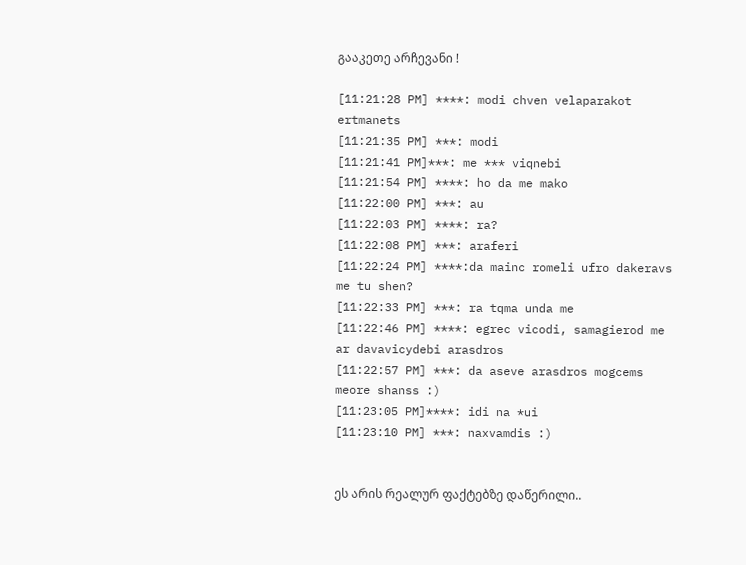გააკეთე არჩევანი !

[11:21:28 PM] ****: modi chven velaparakot ertmanets
[11:21:35 PM] ***: modi
[11:21:41 PM]***: me *** viqnebi
[11:21:54 PM] ****: ho da me mako
[11:22:00 PM] ***: au
[11:22:03 PM] ****: ra?
[11:22:08 PM] ***: araferi
[11:22:24 PM] ****:da mainc romeli ufro dakeravs me tu shen?
[11:22:33 PM] ***: ra tqma unda me
[11:22:46 PM] ****: egrec vicodi, samagierod me ar davavicydebi arasdros
[11:22:57 PM] ***: da aseve arasdros mogcems meore shanss :)
[11:23:05 PM]****: idi na *ui
[11:23:10 PM] ***: naxvamdis :)


ეს არის რეალურ ფაქტებზე დაწერილი..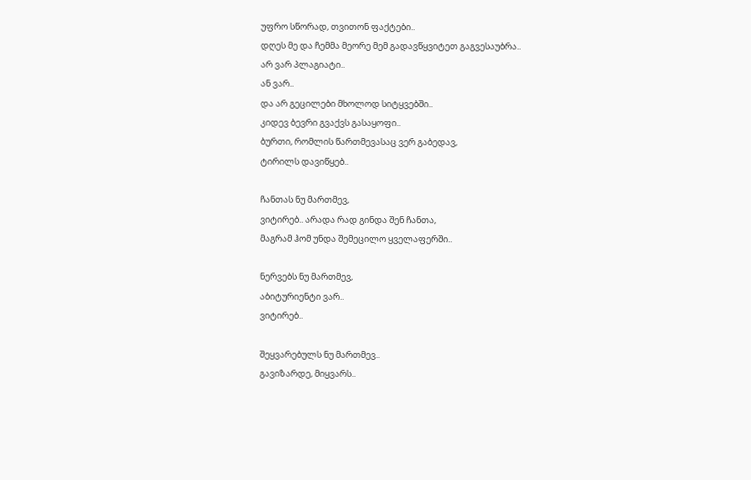უფრო სწორად, თვითონ ფაქტები..
დღეს მე და ჩემმა მეორე მემ გადავწყვიტეთ გაგვესაუბრა..
არ ვარ პლაგიატი..
ან ვარ..
და არ გეცილები მხოლოდ სიტყვებში..
კიდევ ბევრი გვაქვს გასაყოფი..
ბურთი, რომლის წართმევასაც ვერ გაბედავ,
ტირილს დავიწყებ..

ჩანთას ნუ მართმევ,
ვიტირებ.. არადა რად გინდა შენ ჩანთა,
მაგრამ ჰომ უნდა შემეცილო ყველაფერში..

ნერვებს ნუ მართმევ,
აბიტურიენტი ვარ..
ვიტირებ..

შეყვარებულს ნუ მართმევ..
გავიზარდე, მიყვარს..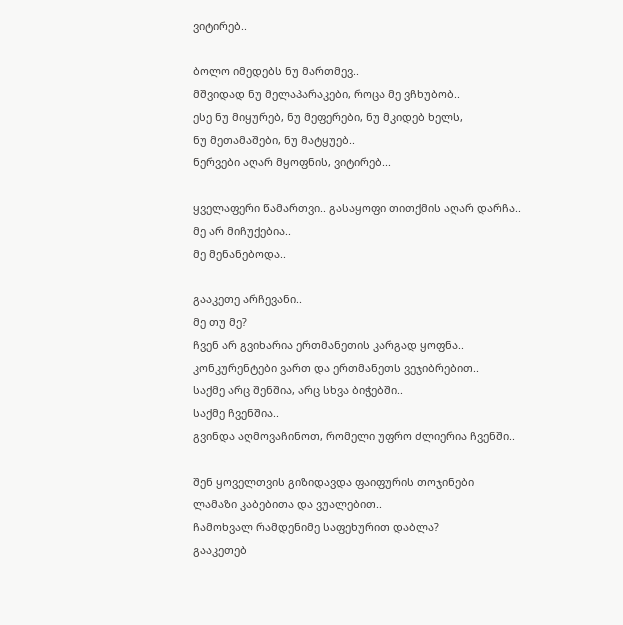ვიტირებ..

ბოლო იმედებს ნუ მართმევ..
მშვიდად ნუ მელაპარაკები, როცა მე ვჩხუბობ..
ესე ნუ მიყურებ, ნუ მეფერები, ნუ მკიდებ ხელს,
ნუ მეთამაშები, ნუ მატყუებ..
ნერვები აღარ მყოფნის, ვიტირებ...

ყველაფერი წამართვი.. გასაყოფი თითქმის აღარ დარჩა..
მე არ მიჩუქებია..
მე მენანებოდა..

გააკეთე არჩევანი..
მე თუ მე?
ჩვენ არ გვიხარია ერთმანეთის კარგად ყოფნა..
კონკურენტები ვართ და ერთმანეთს ვეჯიბრებით..
საქმე არც შენშია, არც სხვა ბიჭებში..
საქმე ჩვენშია..
გვინდა აღმოვაჩინოთ, რომელი უფრო ძლიერია ჩვენში..

შენ ყოველთვის გიზიდავდა ფაიფურის თოჯინები
ლამაზი კაბებითა და ვუალებით..
ჩამოხვალ რამდენიმე საფეხურით დაბლა?
გააკეთებ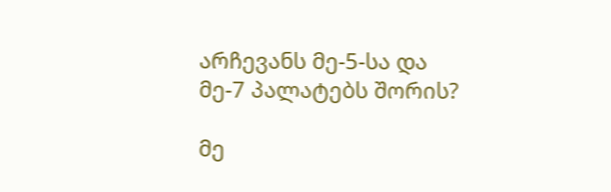არჩევანს მე-5-სა და მე-7 პალატებს შორის?

მე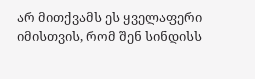არ მითქვამს ეს ყველაფერი იმისთვის, რომ შენ სინდისს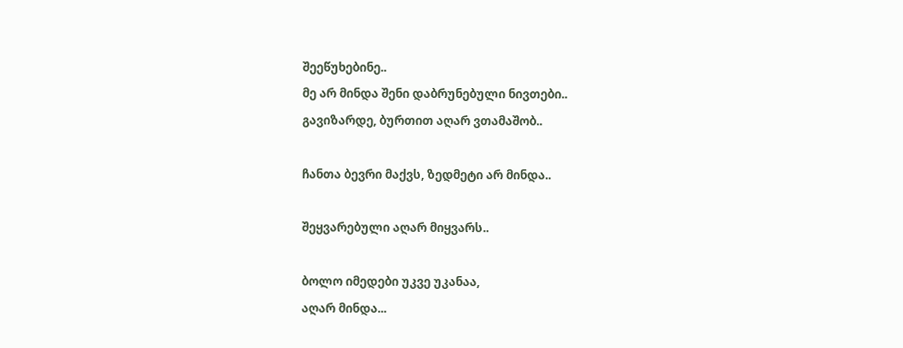შეეწუხებინე..
მე არ მინდა შენი დაბრუნებული ნივთები..
გავიზარდე, ბურთით აღარ ვთამაშობ..

ჩანთა ბევრი მაქვს, ზედმეტი არ მინდა..

შეყვარებული აღარ მიყვარს..

ბოლო იმედები უკვე უკანაა,
აღარ მინდა...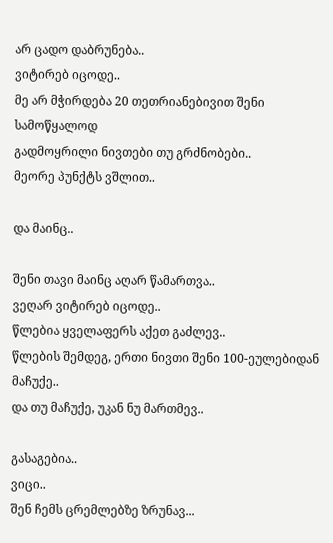არ ცადო დაბრუნება..
ვიტირებ იცოდე..
მე არ მჭირდება 20 თეთრიანებივით შენი სამოწყალოდ
გადმოყრილი ნივთები თუ გრძნობები..
მეორე პუნქტს ვშლით..

და მაინც..

შენი თავი მაინც აღარ წამართვა..
ვეღარ ვიტირებ იცოდე..
წლებია ყველაფერს აქეთ გაძლევ..
წლების შემდეგ, ერთი ნივთი შენი 100-ეულებიდან მაჩუქე..
და თუ მაჩუქე, უკან ნუ მართმევ..

გასაგებია..
ვიცი..
შენ ჩემს ცრემლებზე ზრუნავ...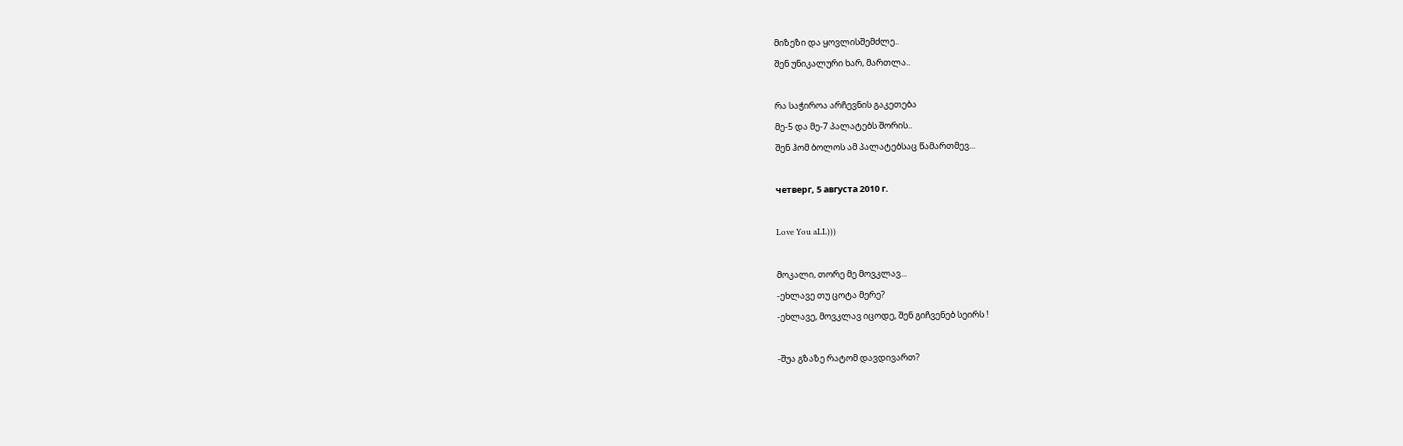მიზეზი და ყოვლისშემძლე..
შენ უნიკალური ხარ, მართლა..

რა საჭიროა არჩევნის გაკეთება
მე-5 და მე-7 პალატებს შორის..
შენ ჰომ ბოლოს ამ პალატებსაც წამართმევ...

четверг, 5 августа 2010 г.

Love You aLL)))

მოკალი, თორე მე მოვკლავ...
-ეხლავე თუ ცოტა მერე?
-ეხლავე, მოვკლავ იცოდე, შენ გიჩვენებ სეირს !

-შუა გზაზე რატომ დავდივართ?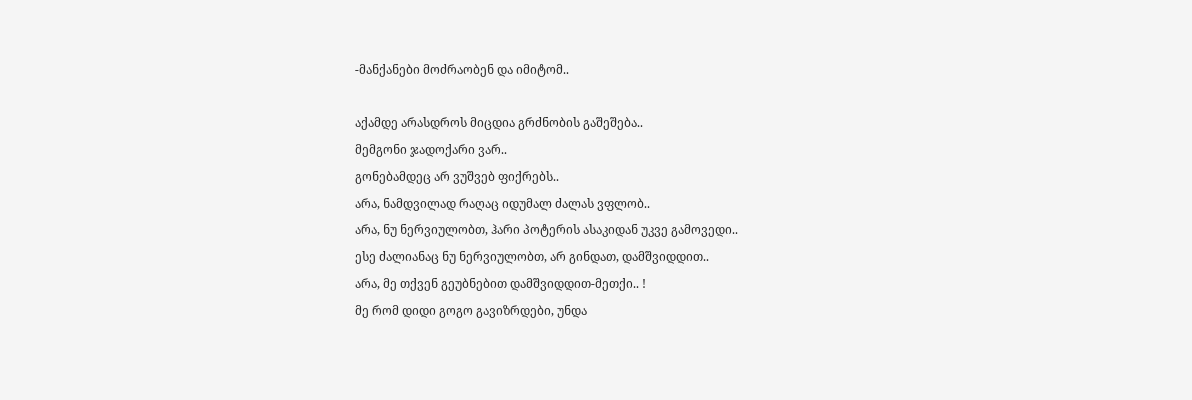-მანქანები მოძრაობენ და იმიტომ..

აქამდე არასდროს მიცდია გრძნობის გაშეშება..
მემგონი ჯადოქარი ვარ..
გონებამდეც არ ვუშვებ ფიქრებს..
არა, ნამდვილად რაღაც იდუმალ ძალას ვფლობ..
არა, ნუ ნერვიულობთ, ჰარი პოტერის ასაკიდან უკვე გამოვედი..
ესე ძალიანაც ნუ ნერვიულობთ, არ გინდათ, დამშვიდდით..
არა, მე თქვენ გეუბნებით დამშვიდდით-მეთქი.. !
მე რომ დიდი გოგო გავიზრდები, უნდა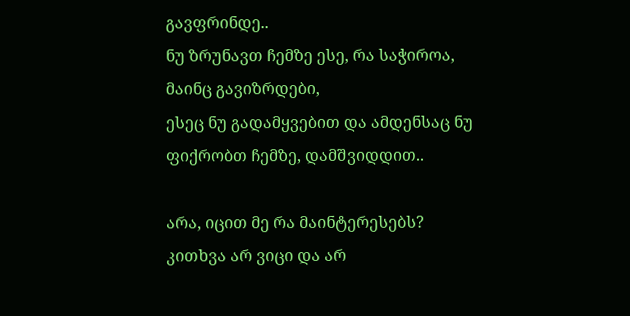გავფრინდე..
ნუ ზრუნავთ ჩემზე ესე, რა საჭიროა, მაინც გავიზრდები,
ესეც ნუ გადამყვებით და ამდენსაც ნუ ფიქრობთ ჩემზე, დამშვიდდით..

არა, იცით მე რა მაინტერესებს?
კითხვა არ ვიცი და არ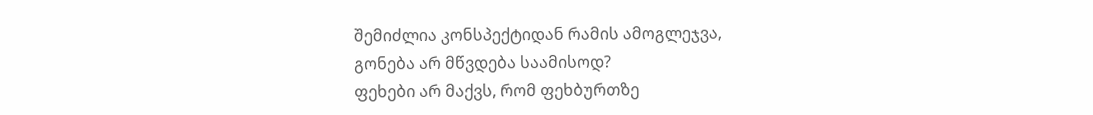შემიძლია კონსპექტიდან რამის ამოგლეჯვა,
გონება არ მწვდება საამისოდ?
ფეხები არ მაქვს, რომ ფეხბურთზე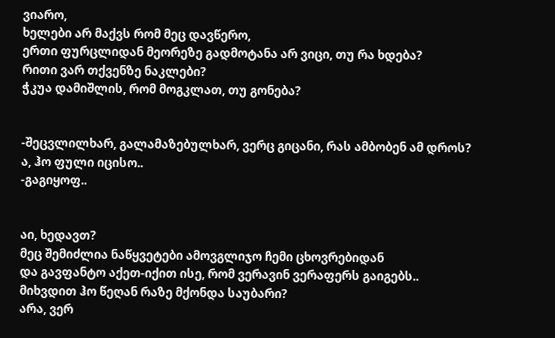ვიარო,
ხელები არ მაქვს რომ მეც დავწერო,
ერთი ფურცლიდან მეორეზე გადმოტანა არ ვიცი, თუ რა ხდება?
რითი ვარ თქვენზე ნაკლები?
ჭკუა დამიშლის, რომ მოგკლათ, თუ გონება?


-შეცვლილხარ, გალამაზებულხარ, ვერც გიცანი, რას ამბობენ ამ დროს? ა, ჰო ფული იცისო..
-გაგიყოფ..


აი, ხედავთ?
მეც შემიძლია ნაწყვეტები ამოვგლიჯო ჩემი ცხოვრებიდან
და გავფანტო აქეთ-იქით ისე, რომ ვერავინ ვერაფერს გაიგებს..
მიხვდით ჰო წეღან რაზე მქონდა საუბარი?
არა, ვერ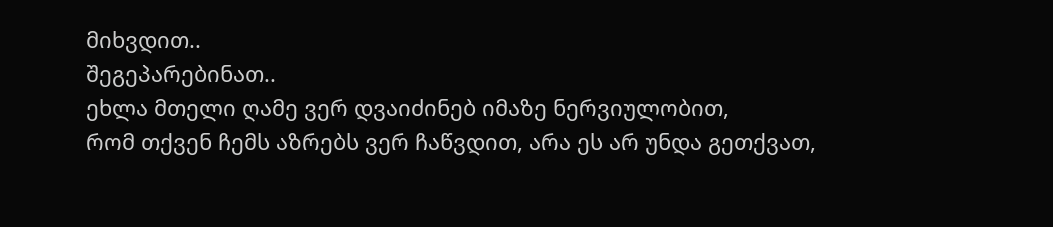მიხვდით..
შეგეპარებინათ..
ეხლა მთელი ღამე ვერ დვაიძინებ იმაზე ნერვიულობით,
რომ თქვენ ჩემს აზრებს ვერ ჩაწვდით, არა ეს არ უნდა გეთქვათ,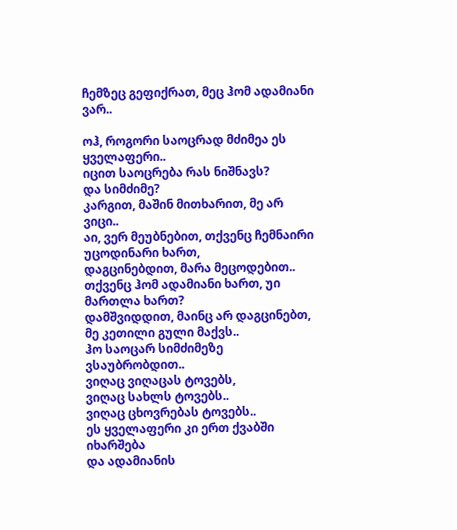ჩემზეც გეფიქრათ, მეც ჰომ ადამიანი ვარ..

ოჰ, როგორი საოცრად მძიმეა ეს ყველაფერი..
იცით საოცრება რას ნიშნავს?
და სიმძიმე?
კარგით, მაშინ მითხარით, მე არ ვიცი..
აი, ვერ მეუბნებით, თქვენც ჩემნაირი უცოდინარი ხართ,
დაგცინებდით, მარა მეცოდებით..
თქვენც ჰომ ადამიანი ხართ, უი მართლა ხართ?
დამშვიდდით, მაინც არ დაგცინებთ, მე კეთილი გული მაქვს..
ჰო საოცარ სიმძიმეზე ვსაუბრობდით..
ვიღაც ვიღაცას ტოვებს,
ვიღაც სახლს ტოვებს..
ვიღაც ცხოვრებას ტოვებს..
ეს ყველაფერი კი ერთ ქვაბში იხარშება
და ადამიანის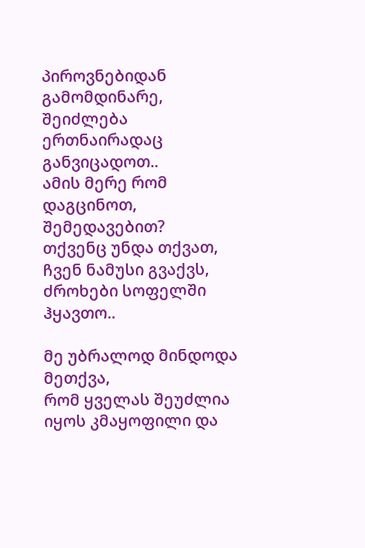პიროვნებიდან გამომდინარე,
შეიძლება ერთნაირადაც განვიცადოთ..
ამის მერე რომ დაგცინოთ, შემედავებით?
თქვენც უნდა თქვათ, ჩვენ ნამუსი გვაქვს, ძროხები სოფელში ჰყავთო..

მე უბრალოდ მინდოდა მეთქვა,
რომ ყველას შეუძლია იყოს კმაყოფილი და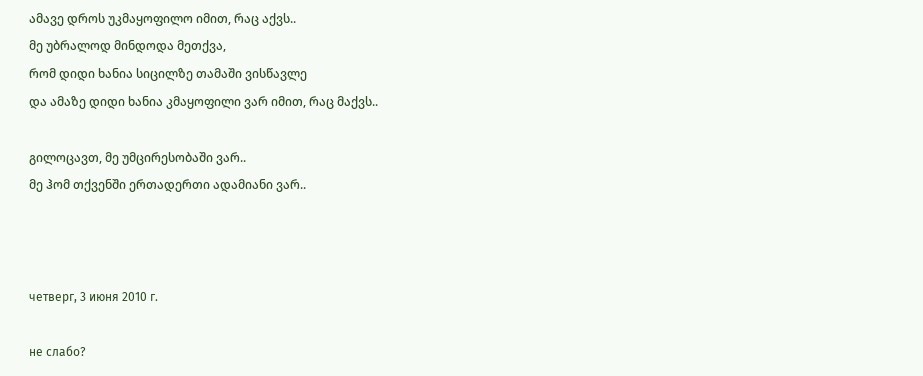ამავე დროს უკმაყოფილო იმით, რაც აქვს..
მე უბრალოდ მინდოდა მეთქვა,
რომ დიდი ხანია სიცილზე თამაში ვისწავლე
და ამაზე დიდი ხანია კმაყოფილი ვარ იმით, რაც მაქვს..

გილოცავთ, მე უმცირესობაში ვარ..
მე ჰომ თქვენში ერთადერთი ადამიანი ვარ..



четверг, 3 июня 2010 г.

не слабо?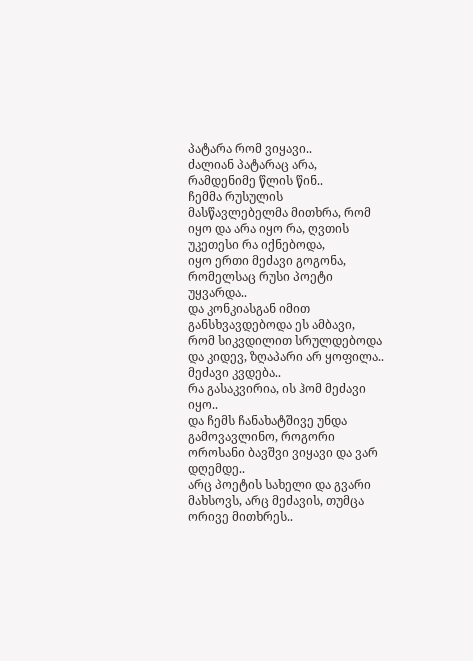პატარა რომ ვიყავი..
ძალიან პატარაც არა, რამდენიმე წლის წინ..
ჩემმა რუსულის მასწავლებელმა მითხრა, რომ
იყო და არა იყო რა, ღვთის უკეთესი რა იქნებოდა,
იყო ერთი მეძავი გოგონა, რომელსაც რუსი პოეტი უყვარდა..
და კონკიასგან იმით განსხვავდებოდა ეს ამბავი, რომ სიკვდილით სრულდებოდა
და კიდევ, ზღაპარი არ ყოფილა..
მეძავი კვდება..
რა გასაკვირია, ის ჰომ მეძავი იყო..
და ჩემს ჩანახატშივე უნდა გამოვავლინო, როგორი ოროსანი ბავშვი ვიყავი და ვარ დღემდე..
არც პოეტის სახელი და გვარი მახსოვს, არც მეძავის, თუმცა ორივე მითხრეს..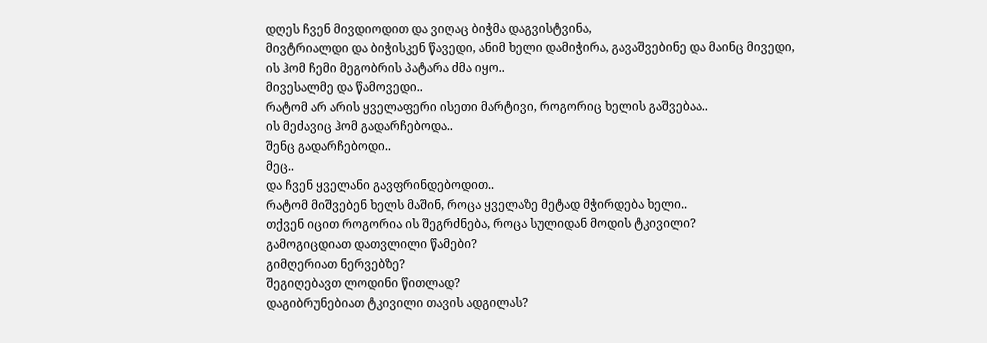დღეს ჩვენ მივდიოდით და ვიღაც ბიჭმა დაგვისტვინა,
მივტრიალდი და ბიჭისკენ წავედი, ანიმ ხელი დამიჭირა, გავაშვებინე და მაინც მივედი,
ის ჰომ ჩემი მეგობრის პატარა ძმა იყო..
მივესალმე და წამოვედი..
რატომ არ არის ყველაფერი ისეთი მარტივი, როგორიც ხელის გაშვებაა..
ის მეძავიც ჰომ გადარჩებოდა..
შენც გადარჩებოდი..
მეც..
და ჩვენ ყველანი გავფრინდებოდით..
რატომ მიშვებენ ხელს მაშინ, როცა ყველაზე მეტად მჭირდება ხელი..
თქვენ იცით როგორია ის შეგრძნება, როცა სულიდან მოდის ტკივილი?
გამოგიცდიათ დათვლილი წამები?
გიმღერიათ ნერვებზე?
შეგიღებავთ ლოდინი წითლად?
დაგიბრუნებიათ ტკივილი თავის ადგილას?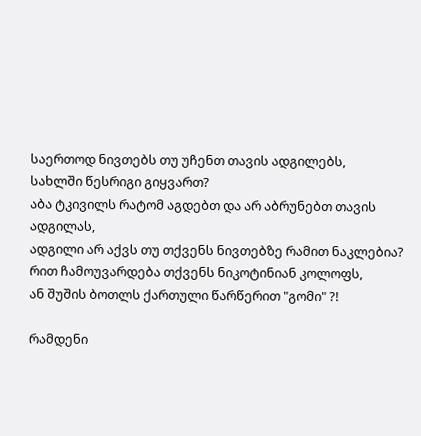საერთოდ ნივთებს თუ უჩენთ თავის ადგილებს,
სახლში წესრიგი გიყვართ?
აბა ტკივილს რატომ აგდებთ და არ აბრუნებთ თავის ადგილას,
ადგილი არ აქვს თუ თქვენს ნივთებზე რამით ნაკლებია?
რით ჩამოუვარდება თქვენს ნიკოტინიან კოლოფს,
ან შუშის ბოთლს ქართული წარწერით "გომი" ?!

რამდენი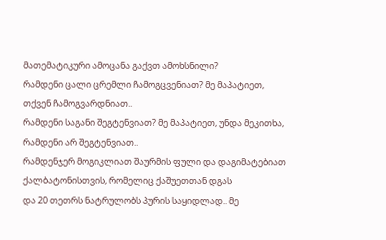მათემატიკური ამოცანა გაქვთ ამოხსნილი?
რამდენი ცალი ცრემლი ჩამოგცვენიათ? მე მაპატიეთ, თქვენ ჩამოგვარდნიათ..
რამდენი საგანი შეგტენვიათ? მე მაპატიეთ, უნდა მეკითხა, რამდენი არ შეგტენვიათ..
რამდენჯერ მოგიკლიათ შაურმის ფული და დაგიმატებიათ ქალბატონისთვის, რომელიც ქაშუეთთან დგას
და 20 თეთრს ნატრულობს პურის საყიდლად.. მე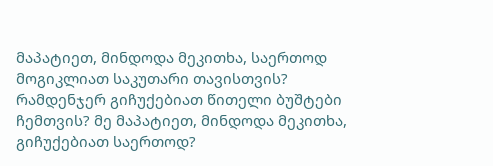მაპატიეთ, მინდოდა მეკითხა, საერთოდ მოგიკლიათ საკუთარი თავისთვის?
რამდენჯერ გიჩუქებიათ წითელი ბუშტები ჩემთვის? მე მაპატიეთ, მინდოდა მეკითხა, გიჩუქებიათ საერთოდ?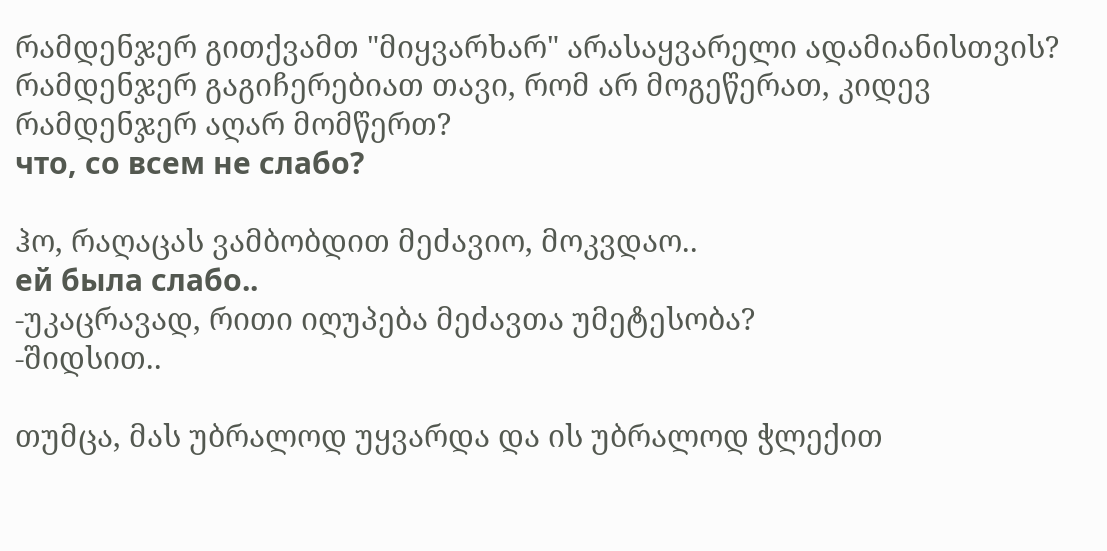რამდენჯერ გითქვამთ "მიყვარხარ" არასაყვარელი ადამიანისთვის?
რამდენჯერ გაგიჩერებიათ თავი, რომ არ მოგეწერათ, კიდევ რამდენჯერ აღარ მომწერთ?
что, со всем не слабо?

ჰო, რაღაცას ვამბობდით მეძავიო, მოკვდაო..
ей была слабо..
-უკაცრავად, რითი იღუპება მეძავთა უმეტესობა?
-შიდსით..

თუმცა, მას უბრალოდ უყვარდა და ის უბრალოდ ჭლექით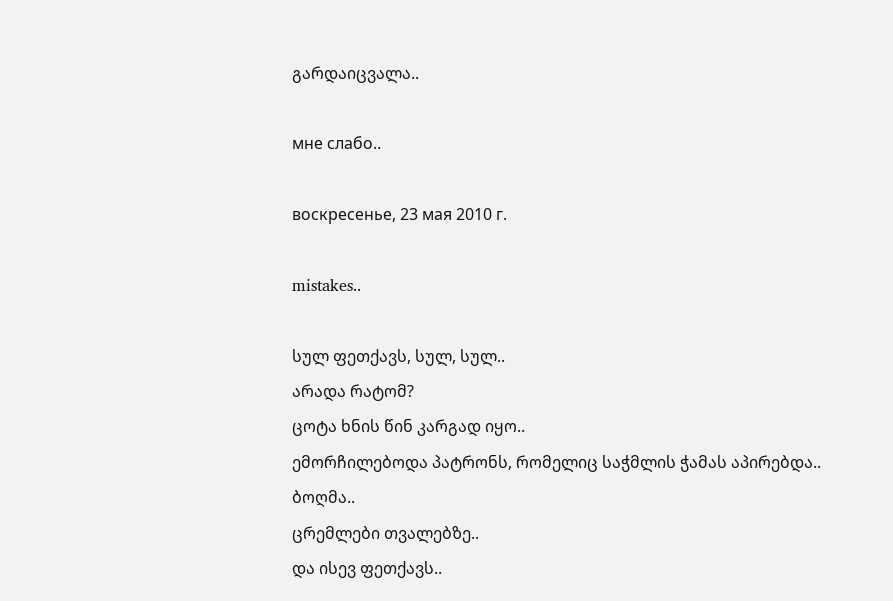გარდაიცვალა..

мне слабо..

воскресенье, 23 мая 2010 г.

mistakes..

სულ ფეთქავს, სულ, სულ..
არადა რატომ?
ცოტა ხნის წინ კარგად იყო..
ემორჩილებოდა პატრონს, რომელიც საჭმლის ჭამას აპირებდა..
ბოღმა..
ცრემლები თვალებზე..
და ისევ ფეთქავს..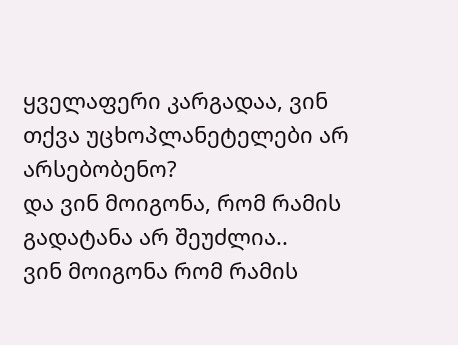ყველაფერი კარგადაა, ვინ თქვა უცხოპლანეტელები არ არსებობენო?
და ვინ მოიგონა, რომ რამის გადატანა არ შეუძლია..
ვინ მოიგონა რომ რამის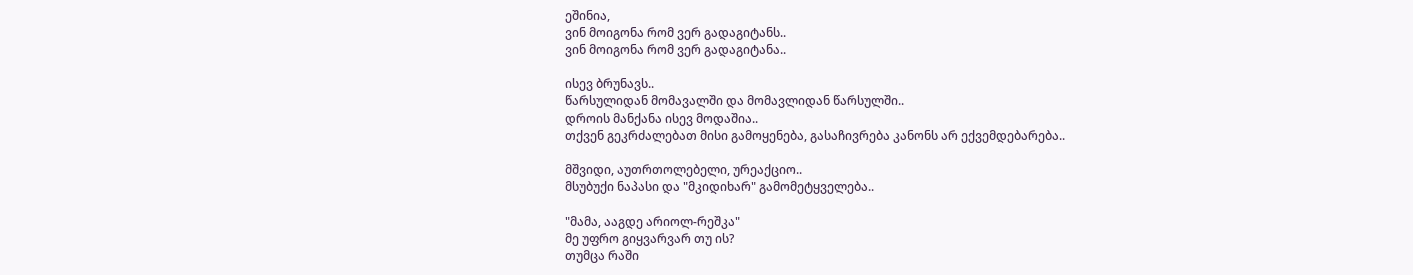ეშინია,
ვინ მოიგონა რომ ვერ გადაგიტანს..
ვინ მოიგონა რომ ვერ გადაგიტანა..

ისევ ბრუნავს..
წარსულიდან მომავალში და მომავლიდან წარსულში..
დროის მანქანა ისევ მოდაშია..
თქვენ გეკრძალებათ მისი გამოყენება, გასაჩივრება კანონს არ ექვემდებარება..

მშვიდი, აუთრთოლებელი, ურეაქციო..
მსუბუქი ნაპასი და "მკიდიხარ" გამომეტყველება..

"მამა, ააგდე არიოლ-რეშკა"
მე უფრო გიყვარვარ თუ ის?
თუმცა რაში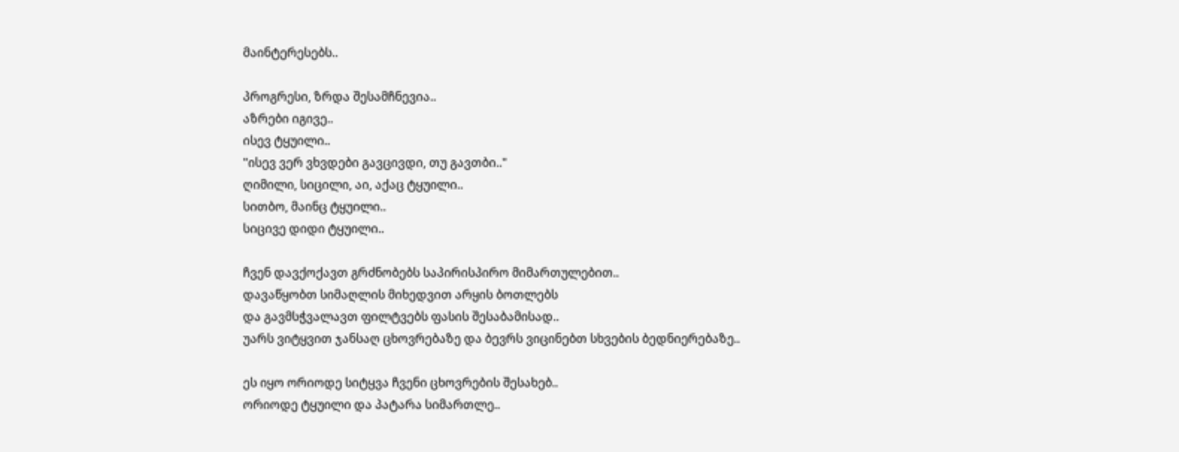მაინტერესებს..

პროგრესი, ზრდა შესამჩნევია..
აზრები იგივე..
ისევ ტყუილი..
"ისევ ვერ ვხვდები გავცივდი, თუ გავთბი.."
ღიმილი, სიცილი, აი, აქაც ტყუილი..
სითბო, მაინც ტყუილი..
სიცივე დიდი ტყუილი..

ჩვენ დავქოქავთ გრძნობებს საპირისპირო მიმართულებით..
დავაწყობთ სიმაღლის მიხედვით არყის ბოთლებს
და გავმსჭვალავთ ფილტვებს ფასის შესაბამისად..
უარს ვიტყვით ჯანსაღ ცხოვრებაზე და ბევრს ვიცინებთ სხვების ბედნიერებაზე..

ეს იყო ორიოდე სიტყვა ჩვენი ცხოვრების შესახებ..
ორიოდე ტყუილი და პატარა სიმართლე..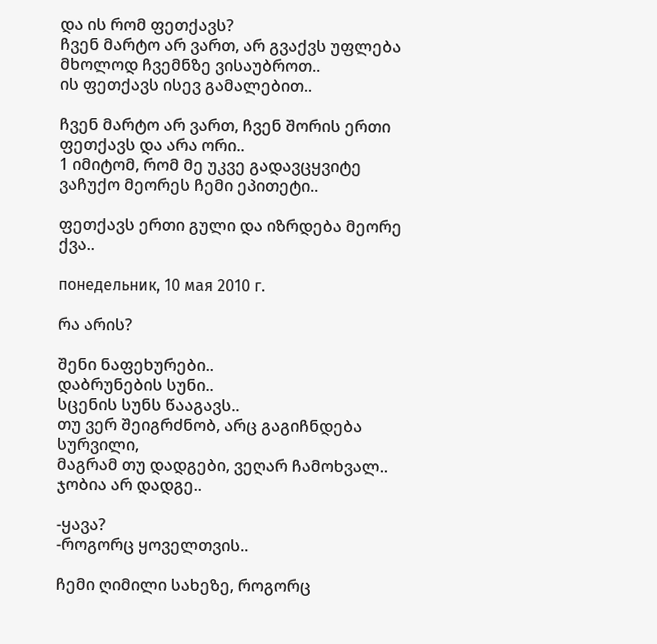და ის რომ ფეთქავს?
ჩვენ მარტო არ ვართ, არ გვაქვს უფლება მხოლოდ ჩვემნზე ვისაუბროთ..
ის ფეთქავს ისევ გამალებით..

ჩვენ მარტო არ ვართ, ჩვენ შორის ერთი ფეთქავს და არა ორი..
1 იმიტომ, რომ მე უკვე გადავცყვიტე ვაჩუქო მეორეს ჩემი ეპითეტი..

ფეთქავს ერთი გული და იზრდება მეორე ქვა..

понедельник, 10 мая 2010 г.

რა არის?

შენი ნაფეხურები..
დაბრუნების სუნი..
სცენის სუნს წააგავს..
თუ ვერ შეიგრძნობ, არც გაგიჩნდება სურვილი,
მაგრამ თუ დადგები, ვეღარ ჩამოხვალ..
ჯობია არ დადგე..

-ყავა?
-როგორც ყოველთვის..

ჩემი ღიმილი სახეზე, როგორც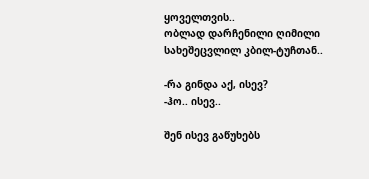ყოველთვის..
ობლად დარჩენილი ღიმილი სახეშეცვლილ კბილ-ტუჩთან..

-რა გინდა აქ, ისევ?
-ჰო.. ისევ..

შენ ისევ გაწუხებს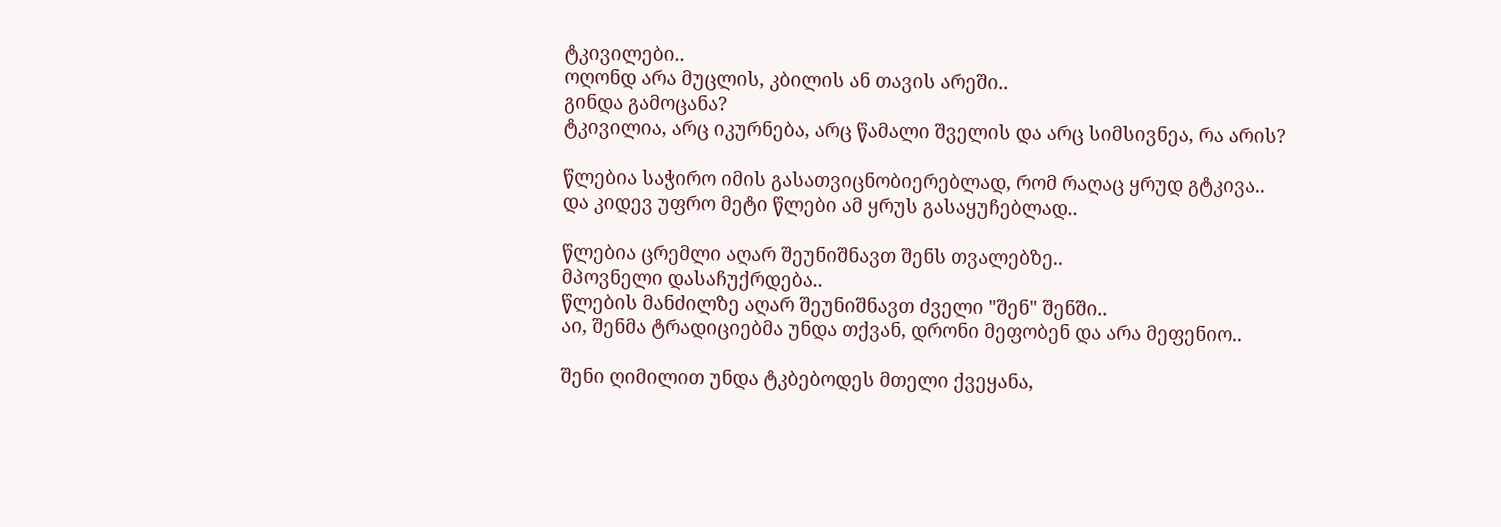ტკივილები..
ოღონდ არა მუცლის, კბილის ან თავის არეში..
გინდა გამოცანა?
ტკივილია, არც იკურნება, არც წამალი შველის და არც სიმსივნეა, რა არის?

წლებია საჭირო იმის გასათვიცნობიერებლად, რომ რაღაც ყრუდ გტკივა..
და კიდევ უფრო მეტი წლები ამ ყრუს გასაყუჩებლად..

წლებია ცრემლი აღარ შეუნიშნავთ შენს თვალებზე..
მპოვნელი დასაჩუქრდება..
წლების მანძილზე აღარ შეუნიშნავთ ძველი "შენ" შენში..
აი, შენმა ტრადიციებმა უნდა თქვან, დრონი მეფობენ და არა მეფენიო..

შენი ღიმილით უნდა ტკბებოდეს მთელი ქვეყანა,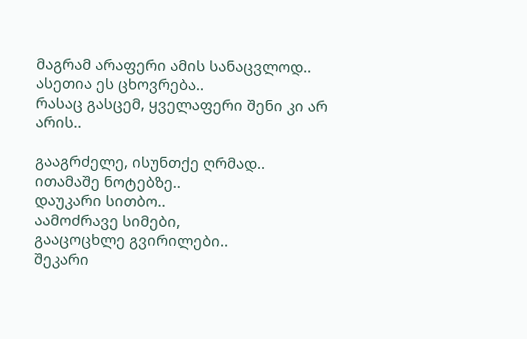მაგრამ არაფერი ამის სანაცვლოდ..
ასეთია ეს ცხოვრება..
რასაც გასცემ, ყველაფერი შენი კი არ არის..

გააგრძელე, ისუნთქე ღრმად..
ითამაშე ნოტებზე..
დაუკარი სითბო..
აამოძრავე სიმები,
გააცოცხლე გვირილები..
შეკარი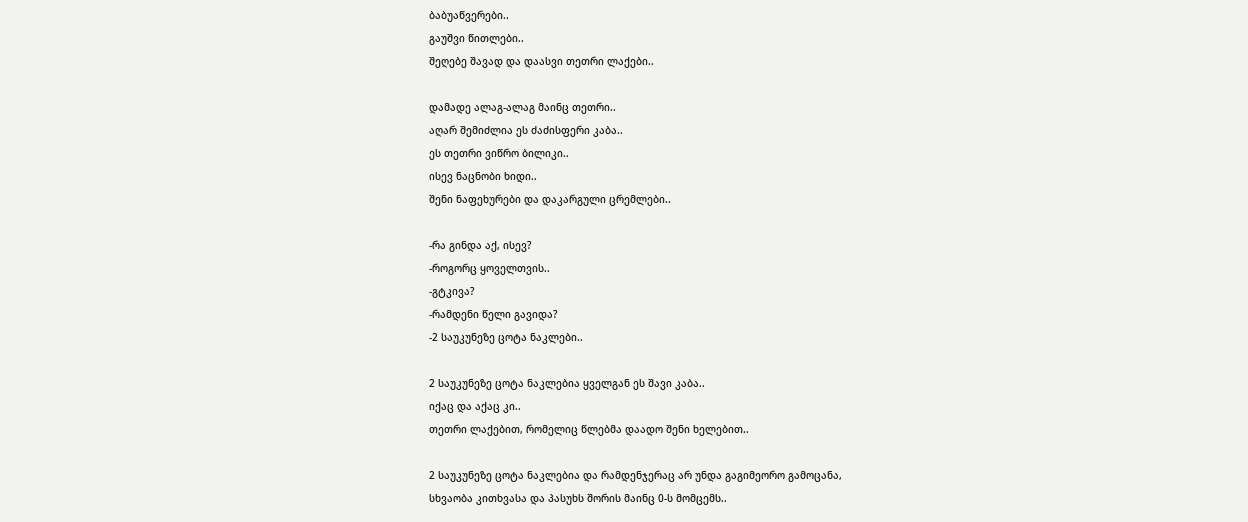ბაბუაწვერები..
გაუშვი წითლები..
შეღებე შავად და დაასვი თეთრი ლაქები..

დამადე ალაგ-ალაგ მაინც თეთრი..
აღარ შემიძლია ეს ძაძისფერი კაბა..
ეს თეთრი ვიწრო ბილიკი..
ისევ ნაცნობი ხიდი..
შენი ნაფეხურები და დაკარგული ცრემლები..

-რა გინდა აქ, ისევ?
-როგორც ყოველთვის..
-გტკივა?
-რამდენი წელი გავიდა?
-2 საუკუნეზე ცოტა ნაკლები..

2 საუკუნეზე ცოტა ნაკლებია ყველგან ეს შავი კაბა..
იქაც და აქაც კი..
თეთრი ლაქებით, რომელიც წლებმა დაადო შენი ხელებით..

2 საუკუნეზე ცოტა ნაკლებია და რამდენჯერაც არ უნდა გაგიმეორო გამოცანა,
სხვაობა კითხვასა და პასუხს შორის მაინც 0-ს მომცემს..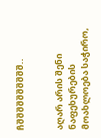ჩშშშშშშშშშშ..


აღარ არის შენი ნაფეხურების მოახლოება საჭირო,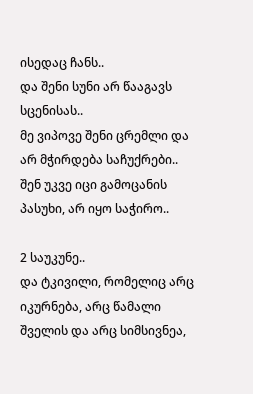ისედაც ჩანს..
და შენი სუნი არ წააგავს სცენისას..
მე ვიპოვე შენი ცრემლი და არ მჭირდება საჩუქრები..
შენ უკვე იცი გამოცანის პასუხი, არ იყო საჭირო..

2 საუკუნე..
და ტკივილი, რომელიც არც იკურნება, არც წამალი შველის და არც სიმსივნეა,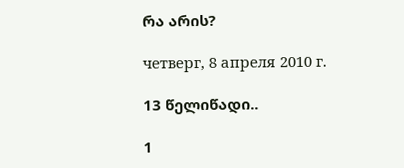რა არის?

четверг, 8 апреля 2010 г.

13 წელიწადი..

1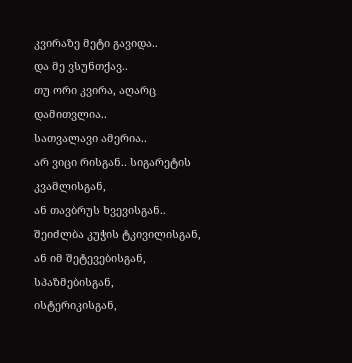კვირაზე მეტი გავიდა..
და მე ვსუნთქავ..
თუ ორი კვირა, აღარც დამითვლია..
სათვალავი ამერია..
არ ვიცი რისგან.. სიგარეტის კვამლისგან,
ან თავბრუს ხვევისგან..
შეიძლბა კუჭის ტკივილისგან,
ან იმ შეტევებისგან, სპაზმებისგან,
ისტერიკისგან,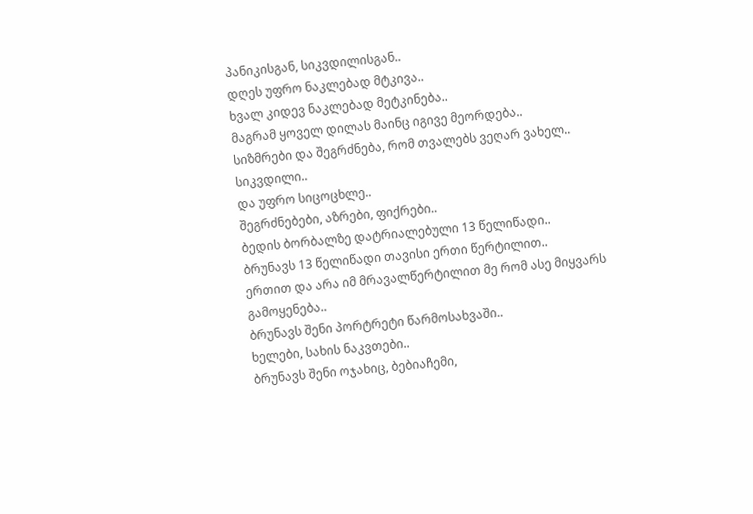პანიკისგან, სიკვდილისგან..
დღეს უფრო ნაკლებად მტკივა..
ხვალ კიდევ ნაკლებად მეტკინება..
მაგრამ ყოველ დილას მაინც იგივე მეორდება..
სიზმრები და შეგრძნება, რომ თვალებს ვეღარ ვახელ..
სიკვდილი..
და უფრო სიცოცხლე..
შეგრძნებები, აზრები, ფიქრები..
ბედის ბორბალზე დატრიალებული 13 წელიწადი..
ბრუნავს 13 წელიწადი თავისი ერთი წერტილით..
ერთით და არა იმ მრავალწერტილით მე რომ ასე მიყვარს გამოყენება..
ბრუნავს შენი პორტრეტი წარმოსახვაში..
ხელები, სახის ნაკვთები..
ბრუნავს შენი ოჯახიც, ბებიაჩემი,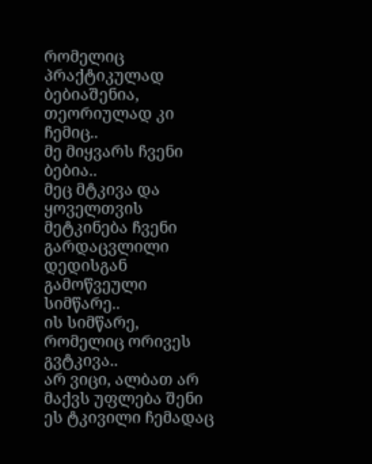რომელიც პრაქტიკულად ბებიაშენია, თეორიულად კი ჩემიც..
მე მიყვარს ჩვენი ბებია..
მეც მტკივა და ყოველთვის მეტკინება ჩვენი გარდაცვლილი დედისგან გამოწვეული სიმწარე..
ის სიმწარე, რომელიც ორივეს გვტკივა..
არ ვიცი, ალბათ არ მაქვს უფლება შენი ეს ტკივილი ჩემადაც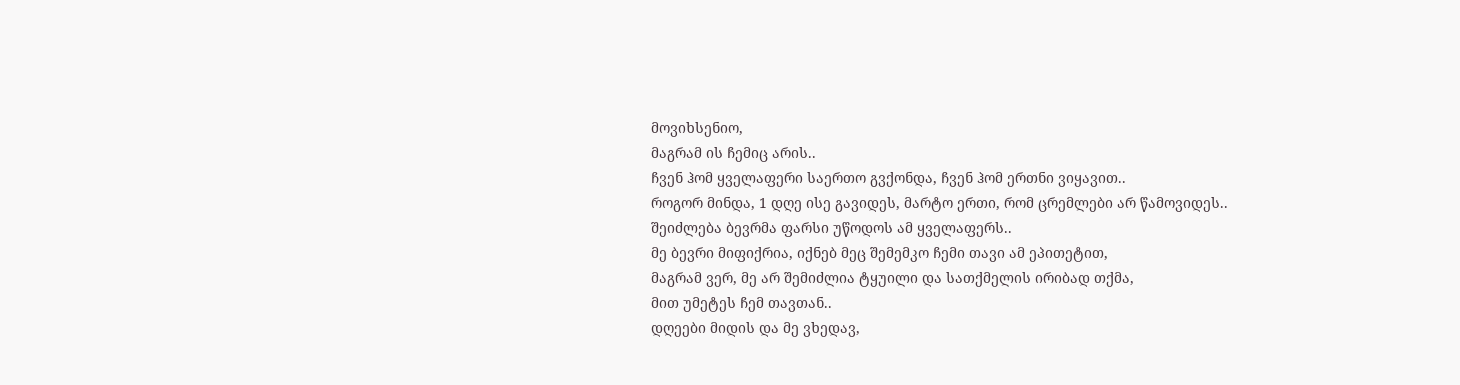მოვიხსენიო,
მაგრამ ის ჩემიც არის..
ჩვენ ჰომ ყველაფერი საერთო გვქონდა, ჩვენ ჰომ ერთნი ვიყავით..
როგორ მინდა, 1 დღე ისე გავიდეს, მარტო ერთი, რომ ცრემლები არ წამოვიდეს..
შეიძლება ბევრმა ფარსი უწოდოს ამ ყველაფერს..
მე ბევრი მიფიქრია, იქნებ მეც შემემკო ჩემი თავი ამ ეპითეტით,
მაგრამ ვერ, მე არ შემიძლია ტყუილი და სათქმელის ირიბად თქმა,
მით უმეტეს ჩემ თავთან..
დღეები მიდის და მე ვხედავ,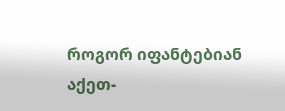როგორ იფანტებიან აქეთ-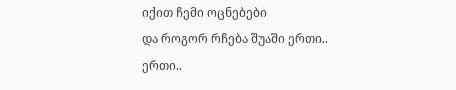იქით ჩემი ოცნებები
და როგორ რჩება შუაში ერთი..
ერთი..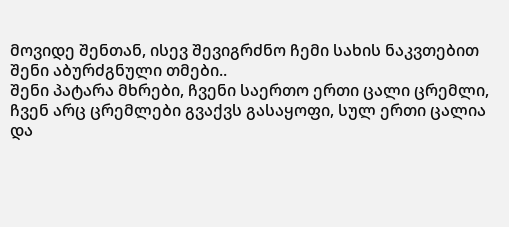მოვიდე შენთან, ისევ შევიგრძნო ჩემი სახის ნაკვთებით შენი აბურძგნული თმები..
შენი პატარა მხრები, ჩვენი საერთო ერთი ცალი ცრემლი,
ჩვენ არც ცრემლები გვაქვს გასაყოფი, სულ ერთი ცალია
და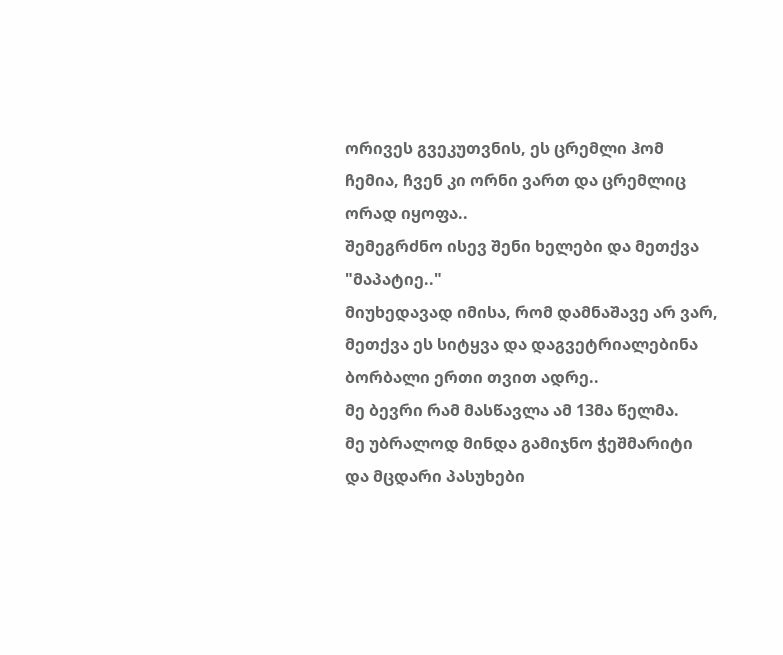ორივეს გვეკუთვნის, ეს ცრემლი ჰომ ჩემია, ჩვენ კი ორნი ვართ და ცრემლიც ორად იყოფა..
შემეგრძნო ისევ შენი ხელები და მეთქვა "მაპატიე.."
მიუხედავად იმისა, რომ დამნაშავე არ ვარ,
მეთქვა ეს სიტყვა და დაგვეტრიალებინა ბორბალი ერთი თვით ადრე..
მე ბევრი რამ მასწავლა ამ 13მა წელმა.
მე უბრალოდ მინდა გამიჯნო ჭეშმარიტი და მცდარი პასუხები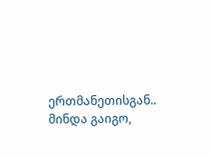ერთმანეთისგან..
მინდა გაიგო,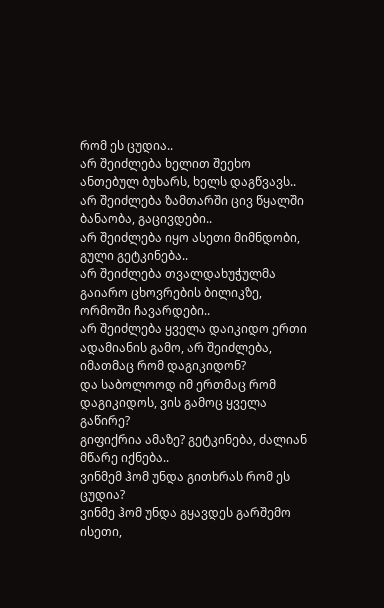რომ ეს ცუდია..
არ შეიძლება ხელით შეეხო ანთებულ ბუხარს, ხელს დაგწვავს..
არ შეიძლება ზამთარში ცივ წყალში ბანაობა, გაცივდები..
არ შეიძლება იყო ასეთი მიმნდობი, გული გეტკინება..
არ შეიძლება თვალდახუჭულმა გაიარო ცხოვრების ბილიკზე, ორმოში ჩავარდები..
არ შეიძლება ყველა დაიკიდო ერთი ადამიანის გამო, არ შეიძლება, იმათმაც რომ დაგიკიდონ?
და საბოლოოდ იმ ერთმაც რომ დაგიკიდოს, ვის გამოც ყველა გაწირე?
გიფიქრია ამაზე? გეტკინება, ძალიან მწარე იქნება..
ვინმემ ჰომ უნდა გითხრას რომ ეს ცუდია?
ვინმე ჰომ უნდა გყავდეს გარშემო ისეთი,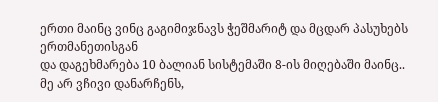ერთი მაინც ვინც გაგიმიჯნავს ჭეშმარიტ და მცდარ პასუხებს ერთმანეთისგან
და დაგეხმარება 10 ბალიან სისტემაში 8-ის მიღებაში მაინც..
მე არ ვჩივი დანარჩენს,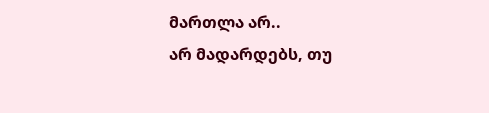მართლა არ..
არ მადარდებს, თუ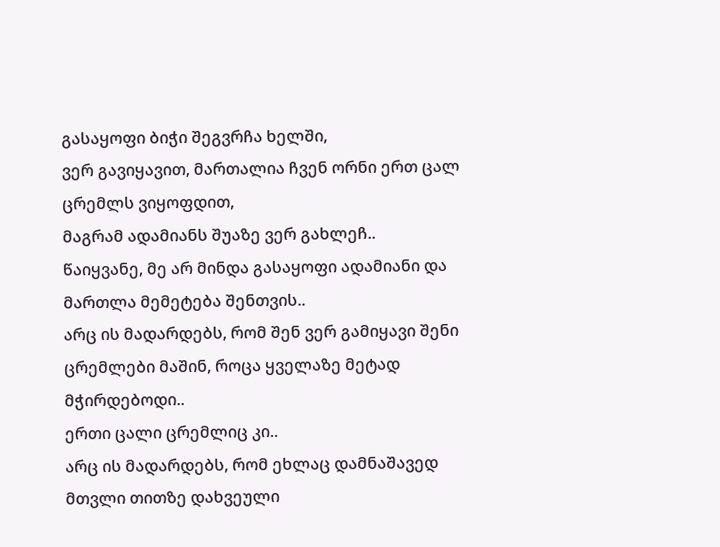გასაყოფი ბიჭი შეგვრჩა ხელში,
ვერ გავიყავით, მართალია ჩვენ ორნი ერთ ცალ ცრემლს ვიყოფდით,
მაგრამ ადამიანს შუაზე ვერ გახლეჩ..
წაიყვანე, მე არ მინდა გასაყოფი ადამიანი და მართლა მემეტება შენთვის..
არც ის მადარდებს, რომ შენ ვერ გამიყავი შენი ცრემლები მაშინ, როცა ყველაზე მეტად მჭირდებოდი..
ერთი ცალი ცრემლიც კი..
არც ის მადარდებს, რომ ეხლაც დამნაშავედ მთვლი თითზე დახვეული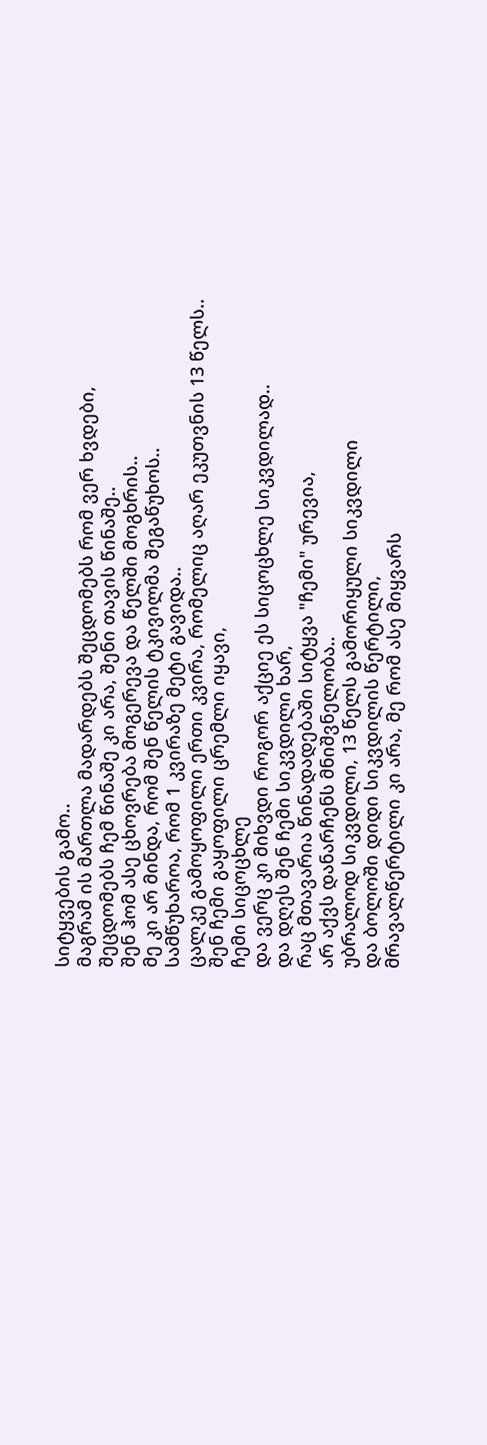სიტყვების გამო..
მაგრამ ის მართლა მადარდებს შეცდომებს რომ ვერ ხვდები,
შეცდომებს ჩემ წინაშე კი არა, შენი თავის წინაშე..
შენ ჰომ ასე ცხოვრება მოგერევა და წელში მოგხრის..
მე კი არ მინდა, რომ შენ წელის ტკივილმა შეგაწუხოს..
სამწუხაროა, რომ 1 კვირაზე მეტი გავიდა..
ცალკე გამოყოფილი ერთი კვირა, რომელიც აღარ ეკუთვნის 13 წელს..
შენ ჩემი გაყოფილი ცრემლი იყავი,
ჩემი სიცოცხლე
და ვერც კი მიხვდი როგორ აქციე ეს სიცოცხლე სიკვდილად..
და დღეს შენ ჩემი სიკვდილი ხარ,
რაც მთავარია წინადადებაში სიტყვა "ჩემი" ურევია,
არ აქვს დანარჩენს მნიშვნელობა..
უბრალოდ სიკვდილი, 13 წელს გამორიყული სიკვდილი
და ბოლოში დიდი სიკვდილის წერტილი,
მრავალწერტილი კი არა, მე რომ ასე მიყვარს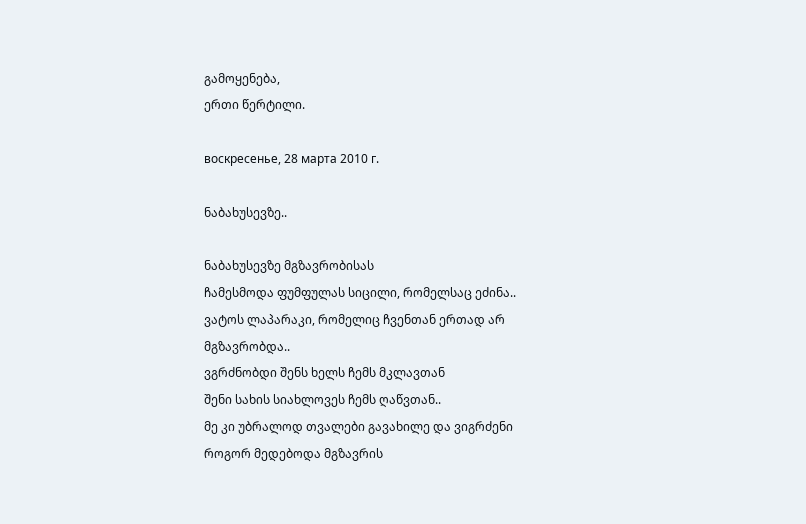გამოყენება,
ერთი წერტილი.

воскресенье, 28 марта 2010 г.

ნაბახუსევზე..

ნაბახუსევზე მგზავრობისას
ჩამესმოდა ფუმფულას სიცილი, რომელსაც ეძინა..
ვატოს ლაპარაკი, რომელიც ჩვენთან ერთად არ მგზავრობდა..
ვგრძნობდი შენს ხელს ჩემს მკლავთან
შენი სახის სიახლოვეს ჩემს ღაწვთან..
მე კი უბრალოდ თვალები გავახილე და ვიგრძენი როგორ მედებოდა მგზავრის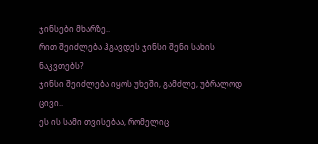ჯინსები მხარზე..
რით შეიძლება ჰგავდეს ჯინსი შენი სახის ნაკვთებს?
ჯინსი შეიძლება იყოს უხეში, გამძლე, უბრალოდ ცივი..
ეს ის სამი თვისებაა, რომელიც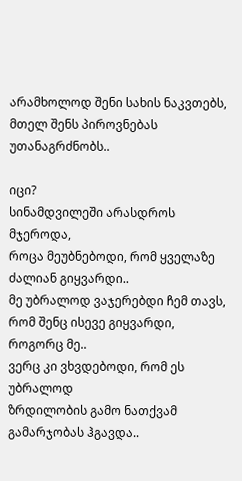არამხოლოდ შენი სახის ნაკვთებს,
მთელ შენს პიროვნებას უთანაგრძნობს..

იცი?
სინამდვილეში არასდროს მჯეროდა,
როცა მეუბნებოდი, რომ ყველაზე ძალიან გიყვარდი..
მე უბრალოდ ვაჯერებდი ჩემ თავს,
რომ შენც ისევე გიყვარდი, როგორც მე..
ვერც კი ვხვდებოდი, რომ ეს უბრალოდ
ზრდილობის გამო ნათქვამ გამარჯობას ჰგავდა..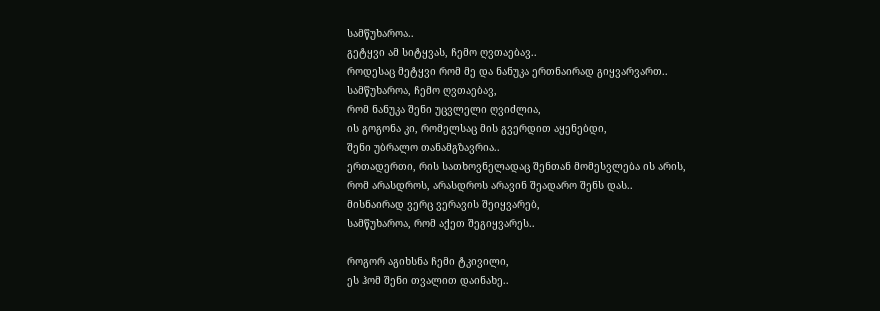სამწუხაროა..
გეტყვი ამ სიტყვას, ჩემო ღვთაებავ..
როდესაც მეტყვი რომ მე და ნანუკა ერთნაირად გიყვარვართ..
სამწუხაროა, ჩემო ღვთაებავ,
რომ ნანუკა შენი უცვლელი ღვიძლია,
ის გოგონა კი, რომელსაც მის გვერდით აყენებდი,
შენი უბრალო თანამგზავრია..
ერთადერთი, რის სათხოვნელადაც შენთან მომესვლება ის არის,
რომ არასდროს, არასდროს არავინ შეადარო შენს დას..
მისნაირად ვერც ვერავის შეიყვარებ,
სამწუხაროა, რომ აქეთ შეგიყვარეს..

როგორ აგიხსნა ჩემი ტკივილი,
ეს ჰომ შენი თვალით დაინახე..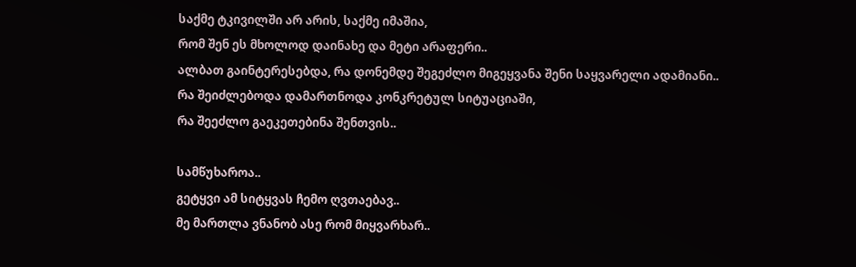საქმე ტკივილში არ არის, საქმე იმაშია,
რომ შენ ეს მხოლოდ დაინახე და მეტი არაფერი..
ალბათ გაინტერესებდა, რა დონემდე შეგეძლო მიგეყვანა შენი საყვარელი ადამიანი..
რა შეიძლებოდა დამართნოდა კონკრეტულ სიტუაციაში,
რა შეეძლო გაეკეთებინა შენთვის..

სამწუხაროა..
გეტყვი ამ სიტყვას ჩემო ღვთაებავ..
მე მართლა ვნანობ ასე რომ მიყვარხარ..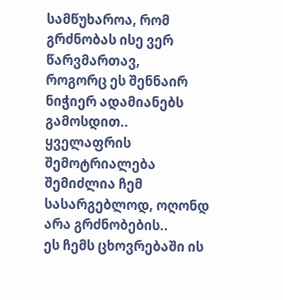სამწუხაროა, რომ გრძნობას ისე ვერ წარვმართავ,
როგორც ეს შენნაირ ნიჭიერ ადამიანებს გამოსდით..
ყველაფრის შემოტრიალება შემიძლია ჩემ სასარგებლოდ, ოღონდ არა გრძნობების..
ეს ჩემს ცხოვრებაში ის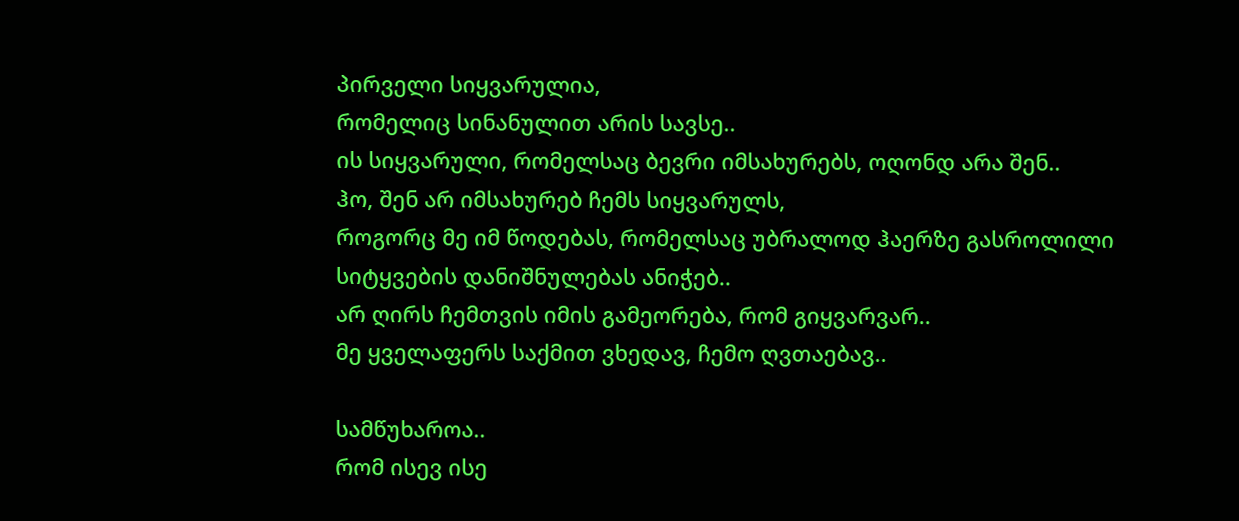პირველი სიყვარულია,
რომელიც სინანულით არის სავსე..
ის სიყვარული, რომელსაც ბევრი იმსახურებს, ოღონდ არა შენ..
ჰო, შენ არ იმსახურებ ჩემს სიყვარულს,
როგორც მე იმ წოდებას, რომელსაც უბრალოდ ჰაერზე გასროლილი სიტყვების დანიშნულებას ანიჭებ..
არ ღირს ჩემთვის იმის გამეორება, რომ გიყვარვარ..
მე ყველაფერს საქმით ვხედავ, ჩემო ღვთაებავ..

სამწუხაროა..
რომ ისევ ისე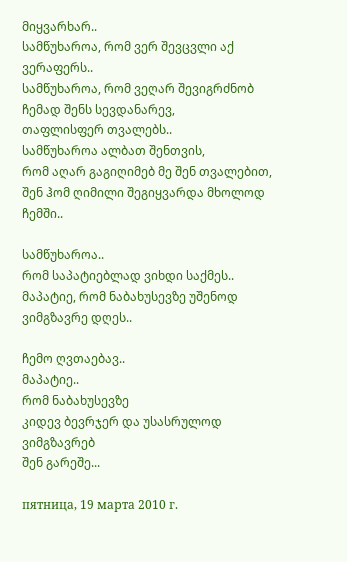მიყვარხარ..
სამწუხაროა, რომ ვერ შევცვლი აქ ვერაფერს..
სამწუხაროა, რომ ვეღარ შევიგრძნობ ჩემად შენს სევდანარევ,
თაფლისფერ თვალებს..
სამწუხაროა ალბათ შენთვის,
რომ აღარ გაგიღიმებ მე შენ თვალებით,
შენ ჰომ ღიმილი შეგიყვარდა მხოლოდ ჩემში..

სამწუხაროა..
რომ საპატიებლად ვიხდი საქმეს..
მაპატიე, რომ ნაბახუსევზე უშენოდ ვიმგზავრე დღეს..

ჩემო ღვთაებავ..
მაპატიე..
რომ ნაბახუსევზე
კიდევ ბევრჯერ და უსასრულოდ ვიმგზავრებ
შენ გარეშე...

пятница, 19 марта 2010 г.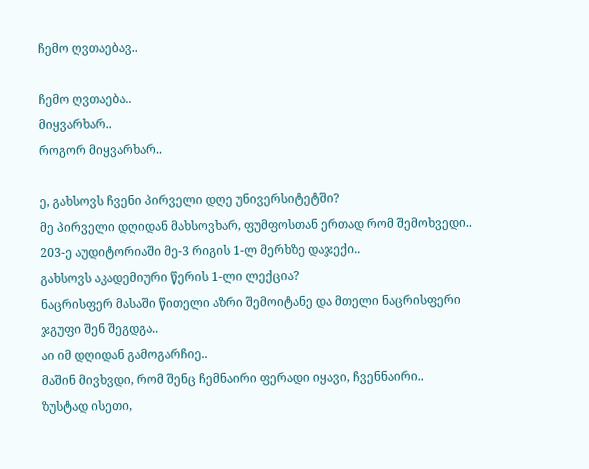ჩემო ღვთაებავ..

ჩემო ღვთაება..
მიყვარხარ..
როგორ მიყვარხარ..

ე, გახსოვს ჩვენი პირველი დღე უნივერსიტეტში?
მე პირველი დღიდან მახსოვხარ, ფუმფოსთან ერთად რომ შემოხვედი..
203-ე აუდიტორიაში მე-3 რიგის 1-ლ მერხზე დაჯექი..
გახსოვს აკადემიური წერის 1-ლი ლექცია?
ნაცრისფერ მასაში წითელი აზრი შემოიტანე და მთელი ნაცრისფერი ჯგუფი შენ შეგდგა..
აი იმ დღიდან გამოგარჩიე..
მაშინ მივხვდი, რომ შენც ჩემნაირი ფერადი იყავი, ჩვენნაირი..
ზუსტად ისეთი,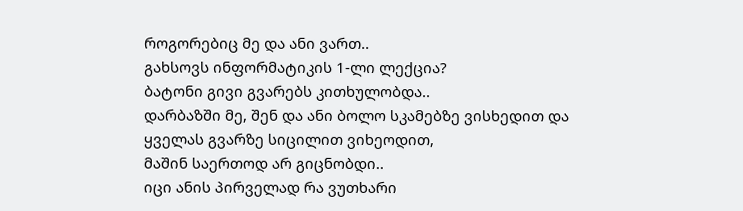როგორებიც მე და ანი ვართ..
გახსოვს ინფორმატიკის 1-ლი ლექცია?
ბატონი გივი გვარებს კითხულობდა..
დარბაზში მე, შენ და ანი ბოლო სკამებზე ვისხედით და ყველას გვარზე სიცილით ვიხეოდით,
მაშინ საერთოდ არ გიცნობდი..
იცი ანის პირველად რა ვუთხარი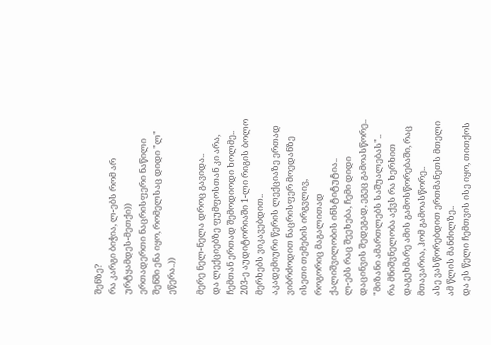შენზე?
რა კარგი ბიჭია, ლ-ებს რომ არ ურტყამდეს-მეთქი))
ერთადერთი ნაცრისფერი ნაწილი შენში ენა იყო, რომელსაც დიდი "ლ" ეწერა..))

მერე ნელ-ნელა დროც გავიდა..
და ლექციებზე ფუმფოსთან კი არა, ჩემთან ერთად შემოდიოდი ხოლმე..
203-ე აუდიტორიაში 1-ლი რიგის ბოლო მერხებს ვიკავებდით..
აკადემიური წერის ლექციაზე ერთად ვიბრძოდით ნაცრისფერ მოედანზე ისეთი თემების ირგვლივ,
როგორიც მაგალითად ქალიშვილობის ინსტიტუტია..
ლ-ებს რაც შეეხება, ჩემი დიდი დაცინვის შედეგად, ეგეც გამოასწორე..
"მიზანი ამართლებს საშუალებას"..
რა მნიშვნელობა აქვს რა ხერხით დაგეხმარე ამის გამოსწორებაში, რაც მთავარია, ჰომ გამოასწორე..
ასე ვასწორებდით ერთმანეთს მთელი ამ წლის მანძილზე..
და ეს წელი ჩემთვის ისე იყო, თითქოს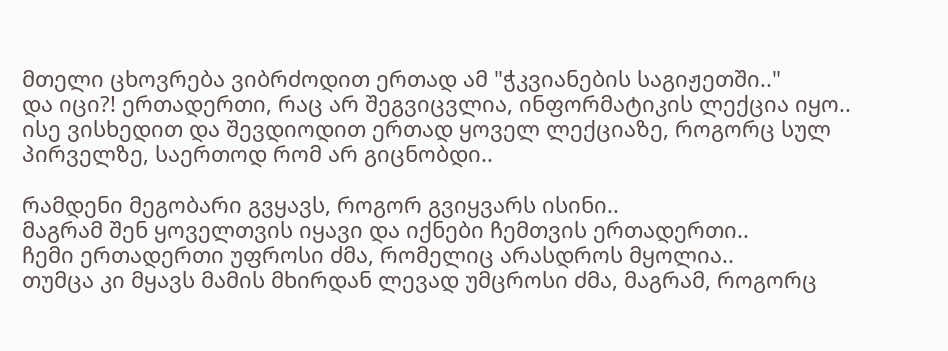მთელი ცხოვრება ვიბრძოდით ერთად ამ "ჭკვიანების საგიჟეთში.."
და იცი?! ერთადერთი, რაც არ შეგვიცვლია, ინფორმატიკის ლექცია იყო..
ისე ვისხედით და შევდიოდით ერთად ყოველ ლექციაზე, როგორც სულ პირველზე, საერთოდ რომ არ გიცნობდი..

რამდენი მეგობარი გვყავს, როგორ გვიყვარს ისინი..
მაგრამ შენ ყოველთვის იყავი და იქნები ჩემთვის ერთადერთი..
ჩემი ერთადერთი უფროსი ძმა, რომელიც არასდროს მყოლია..
თუმცა კი მყავს მამის მხირდან ლევად უმცროსი ძმა, მაგრამ, როგორც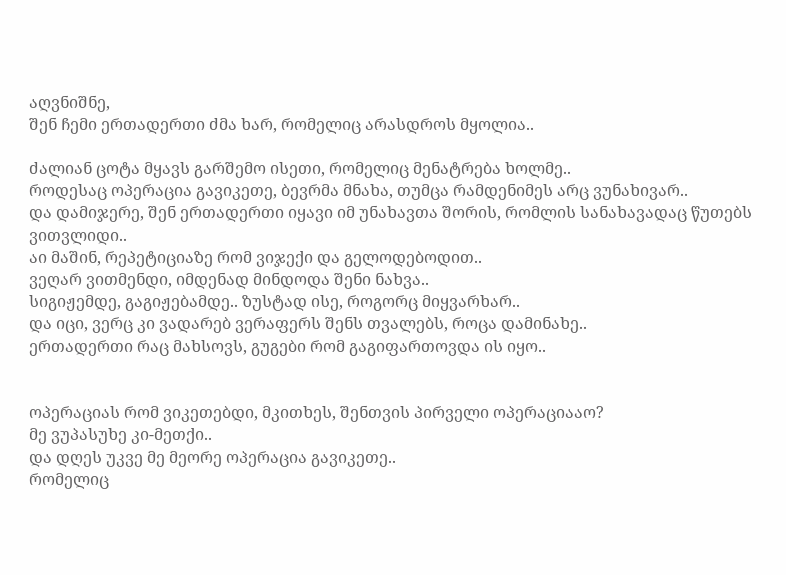აღვნიშნე,
შენ ჩემი ერთადერთი ძმა ხარ, რომელიც არასდროს მყოლია..

ძალიან ცოტა მყავს გარშემო ისეთი, რომელიც მენატრება ხოლმე..
როდესაც ოპერაცია გავიკეთე, ბევრმა მნახა, თუმცა რამდენიმეს არც ვუნახივარ..
და დამიჯერე, შენ ერთადერთი იყავი იმ უნახავთა შორის, რომლის სანახავადაც წუთებს ვითვლიდი..
აი მაშინ, რეპეტიციაზე რომ ვიჯექი და გელოდებოდით..
ვეღარ ვითმენდი, იმდენად მინდოდა შენი ნახვა..
სიგიჟემდე, გაგიჟებამდე.. ზუსტად ისე, როგორც მიყვარხარ..
და იცი, ვერც კი ვადარებ ვერაფერს შენს თვალებს, როცა დამინახე..
ერთადერთი რაც მახსოვს, გუგები რომ გაგიფართოვდა ის იყო..


ოპერაციას რომ ვიკეთებდი, მკითხეს, შენთვის პირველი ოპერაციააო?
მე ვუპასუხე კი-მეთქი..
და დღეს უკვე მე მეორე ოპერაცია გავიკეთე..
რომელიც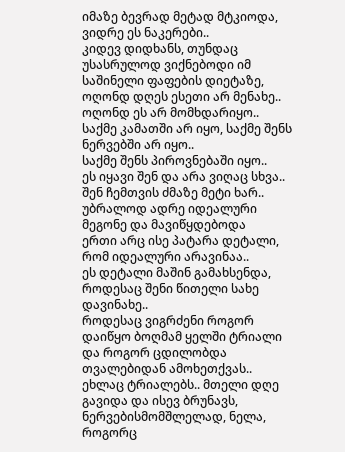იმაზე ბევრად მეტად მტკიოდა, ვიდრე ეს ნაკერები..
კიდევ დიდხანს, თუნდაც უსასრულოდ ვიქნებოდი იმ საშინელი ფაფების დიეტაზე,
ოღონდ დღეს ესეთი არ მენახე..
ოღონდ ეს არ მომხდარიყო..
საქმე კამათში არ იყო, საქმე შენს ნერვებში არ იყო..
საქმე შენს პიროვნებაში იყო..
ეს იყავი შენ და არა ვიღაც სხვა..
შენ ჩემთვის ძმაზე მეტი ხარ..
უბრალოდ ადრე იდეალური მეგონე და მავიწყდებოდა
ერთი არც ისე პატარა დეტალი, რომ იდეალური არავინაა..
ეს დეტალი მაშინ გამახსენდა, როდესაც შენი წითელი სახე დავინახე..
როდესაც ვიგრძენი როგორ დაიწყო ბოღმამ ყელში ტრიალი და როგორ ცდილობდა თვალებიდან ამოხეთქვას..
ეხლაც ტრიალებს.. მთელი დღე გავიდა და ისევ ბრუნავს, ნერვებისმომშლელად, ნელა, როგორც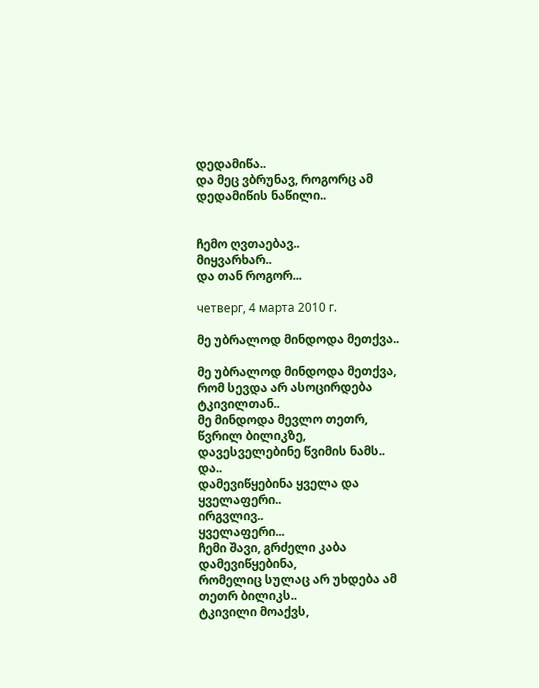დედამიწა..
და მეც ვბრუნავ, როგორც ამ დედამიწის ნაწილი..


ჩემო ღვთაებავ..
მიყვარხარ..
და თან როგორ...

четверг, 4 марта 2010 г.

მე უბრალოდ მინდოდა მეთქვა..

მე უბრალოდ მინდოდა მეთქვა,
რომ სევდა არ ასოცირდება ტკივილთან..
მე მინდოდა მევლო თეთრ, წვრილ ბილიკზე,
დავესველებინე წვიმის ნამს..
და..
დამევიწყებინა ყველა და ყველაფერი..
ირგვლივ..
ყველაფერი...
ჩემი შავი, გრძელი კაბა დამევიწყებინა,
რომელიც სულაც არ უხდება ამ თეთრ ბილიკს..
ტკივილი მოაქვს,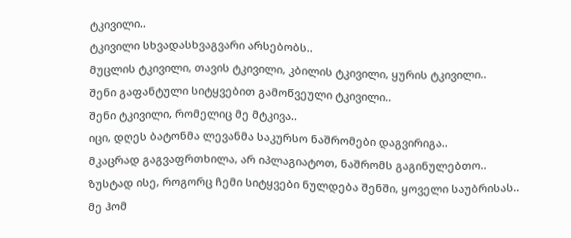ტკივილი..
ტკივილი სხვადასხვაგვარი არსებობს..
მუცლის ტკივილი, თავის ტკივილი, კბილის ტკივილი, ყურის ტკივილი..
შენი გაფანტული სიტყვებით გამოწვეული ტკივილი..
შენი ტკივილი, რომელიც მე მტკივა..
იცი, დღეს ბატონმა ლევანმა საკურსო ნაშრომები დაგვირიგა..
მკაცრად გაგვაფრთხილა, არ იპლაგიატოთ, ნაშრომს გაგინულებთო..
ზუსტად ისე, როგორც ჩემი სიტყვები ნულდება შენში, ყოველი საუბრისას..
მე ჰომ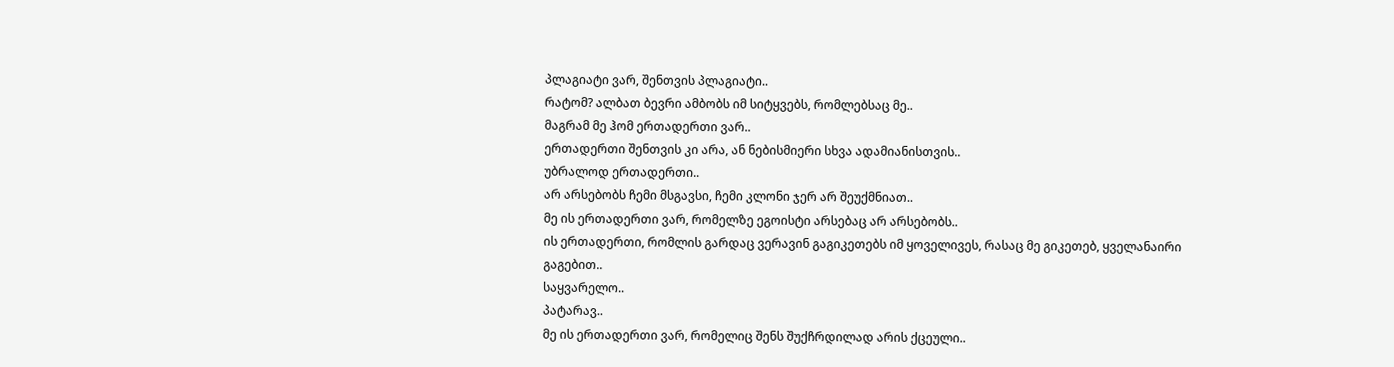პლაგიატი ვარ, შენთვის პლაგიატი..
რატომ? ალბათ ბევრი ამბობს იმ სიტყვებს, რომლებსაც მე..
მაგრამ მე ჰომ ერთადერთი ვარ..
ერთადერთი შენთვის კი არა, ან ნებისმიერი სხვა ადამიანისთვის..
უბრალოდ ერთადერთი..
არ არსებობს ჩემი მსგავსი, ჩემი კლონი ჯერ არ შეუქმნიათ..
მე ის ერთადერთი ვარ, რომელზე ეგოისტი არსებაც არ არსებობს..
ის ერთადერთი, რომლის გარდაც ვერავინ გაგიკეთებს იმ ყოველივეს, რასაც მე გიკეთებ, ყველანაირი გაგებით..
საყვარელო..
პატარავ..
მე ის ერთადერთი ვარ, რომელიც შენს შუქჩრდილად არის ქცეული..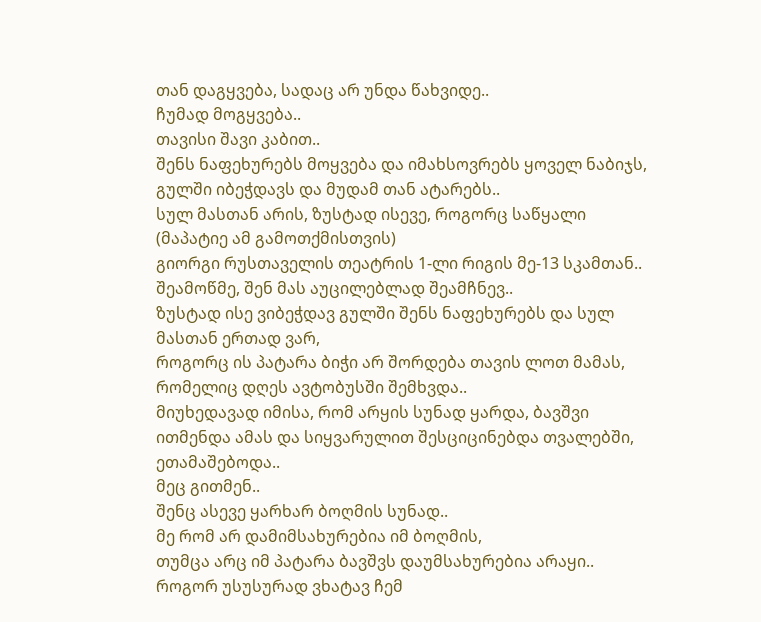თან დაგყვება, სადაც არ უნდა წახვიდე..
ჩუმად მოგყვება..
თავისი შავი კაბით..
შენს ნაფეხურებს მოყვება და იმახსოვრებს ყოველ ნაბიჯს,
გულში იბეჭდავს და მუდამ თან ატარებს..
სულ მასთან არის, ზუსტად ისევე, როგორც საწყალი (მაპატიე ამ გამოთქმისთვის)
გიორგი რუსთაველის თეატრის 1-ლი რიგის მე-13 სკამთან..
შეამოწმე, შენ მას აუცილებლად შეამჩნევ..
ზუსტად ისე ვიბეჭდავ გულში შენს ნაფეხურებს და სულ მასთან ერთად ვარ,
როგორც ის პატარა ბიჭი არ შორდება თავის ლოთ მამას, რომელიც დღეს ავტობუსში შემხვდა..
მიუხედავად იმისა, რომ არყის სუნად ყარდა, ბავშვი ითმენდა ამას და სიყვარულით შესციცინებდა თვალებში, ეთამაშებოდა..
მეც გითმენ..
შენც ასევე ყარხარ ბოღმის სუნად..
მე რომ არ დამიმსახურებია იმ ბოღმის,
თუმცა არც იმ პატარა ბავშვს დაუმსახურებია არაყი..
როგორ უსუსურად ვხატავ ჩემ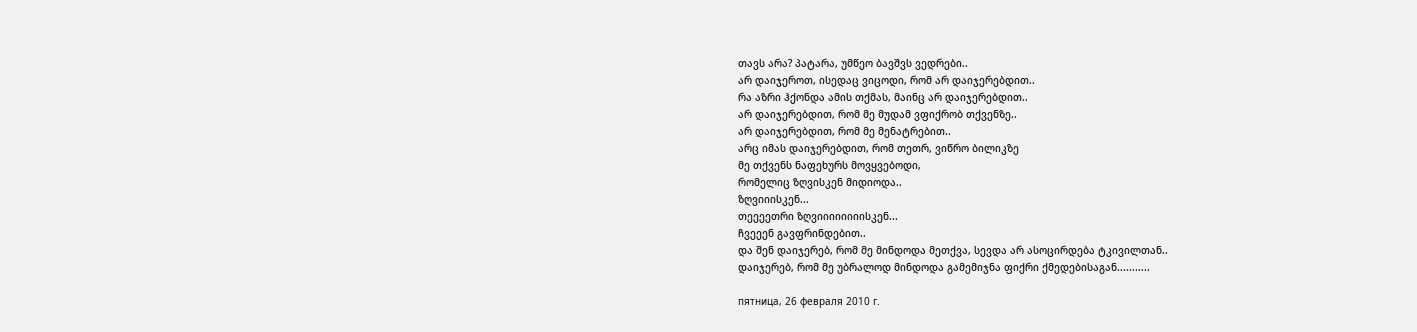თავს არა? პატარა, უმწეო ბავშვს ვედრები..
არ დაიჯეროთ, ისედაც ვიცოდი, რომ არ დაიჯერებდით..
რა აზრი ჰქონდა ამის თქმას, მაინც არ დაიჯერებდით..
არ დაიჯერებდით, რომ მე მუდამ ვფიქრობ თქვენზე..
არ დაიჯერებდით, რომ მე მენატრებით..
არც იმას დაიჯერებდით, რომ თეთრ, ვიწრო ბილიკზე
მე თქვენს ნაფეხურს მოვყვებოდი,
რომელიც ზღვისკენ მიდიოდა..
ზღვიიისკენ...
თეეეეთრი ზღვიიიიიიიისკენ...
ჩვეეენ გავფრინდებით..
და შენ დაიჯერებ, რომ მე მინდოდა მეთქვა, სევდა არ ასოცირდება ტკივილთან..
დაიჯერებ, რომ მე უბრალოდ მინდოდა გამემიჯნა ფიქრი ქმედებისაგან...........

пятница, 26 февраля 2010 г.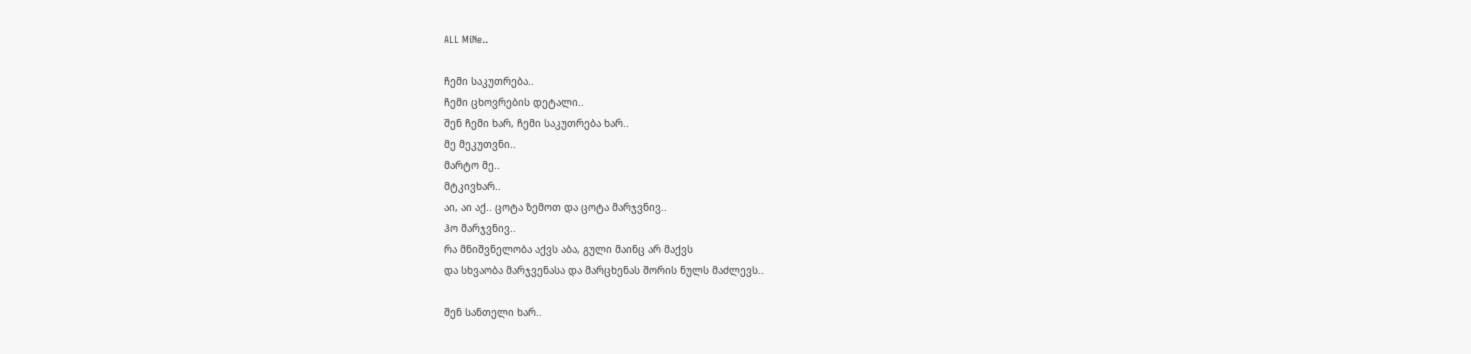ALL MiNe..

ჩემი საკუთრება..
ჩემი ცხოვრების დეტალი..
შენ ჩემი ხარ, ჩემი საკუთრება ხარ..
მე მეკუთვნი..
მარტო მე..
მტკივხარ..
აი, აი აქ.. ცოტა ზემოთ და ცოტა მარჯვნივ..
ჰო მარჯვნივ..
რა მნიშვნელობა აქვს აბა, გული მაინც არ მაქვს
და სხვაობა მარჯვენასა და მარცხენას შორის ნულს მაძლევს..

შენ სანთელი ხარ..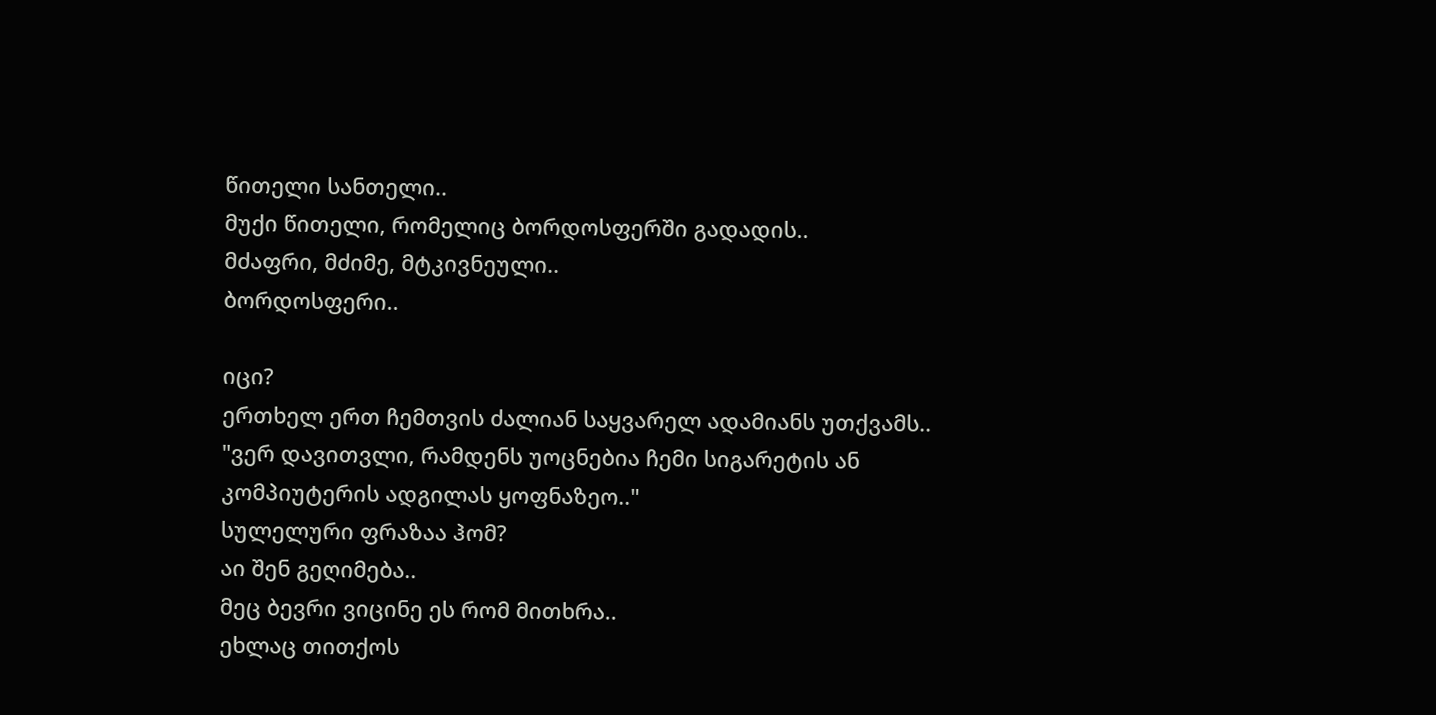წითელი სანთელი..
მუქი წითელი, რომელიც ბორდოსფერში გადადის..
მძაფრი, მძიმე, მტკივნეული..
ბორდოსფერი..

იცი?
ერთხელ ერთ ჩემთვის ძალიან საყვარელ ადამიანს უთქვამს..
"ვერ დავითვლი, რამდენს უოცნებია ჩემი სიგარეტის ან კომპიუტერის ადგილას ყოფნაზეო.."
სულელური ფრაზაა ჰომ?
აი შენ გეღიმება..
მეც ბევრი ვიცინე ეს რომ მითხრა..
ეხლაც თითქოს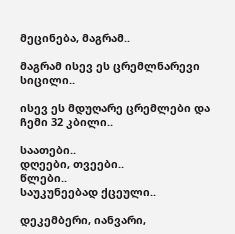მეცინება, მაგრამ..

მაგრამ ისევ ეს ცრემლნარევი სიცილი..

ისევ ეს მდუღარე ცრემლები და ჩემი 32 კბილი..

საათები..
დღეები, თვეები..
წლები..
საუკუნეებად ქცეული..

დეკემბერი, იანვარი,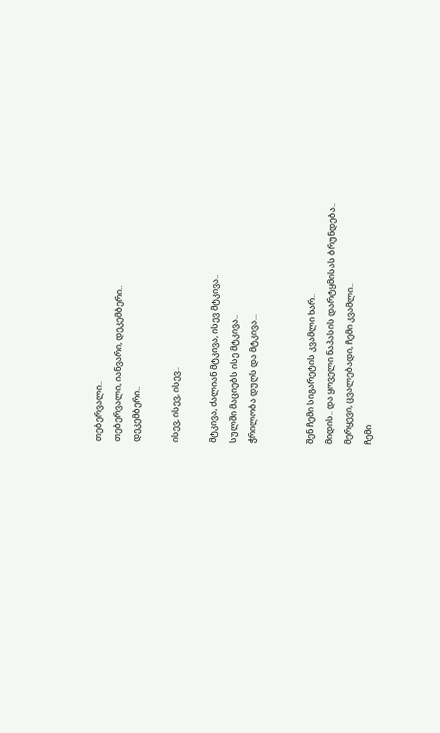თებერვალი..
თებერვალი, იანვარი, დეკემბერი..
დეკემბერი..

ისევ, ისევ, ისევ..

მტკივა, ძალიან მტკივა, ისევ მტკივა..
სულში მაციებს ისე მტკივა..
ჭრილობა დუღს და მტკივა...


შენ ჩემი სიგარეტის კვამლი ხარ..
მიდის.. და ყოველი ნაპასის დარტყმისას ბრუნდება..
მერყევი, ცვალებადი, ჩემი კვამლი..
ჩემი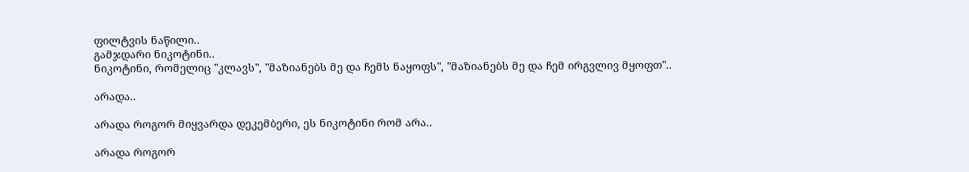ფილტვის ნაწილი..
გამჯდარი ნიკოტინი..
ნიკოტინი, რომელიც "კლავს", "მაზიანებს მე და ჩემს ნაყოფს", "მაზიანებს მე და ჩემ ირგვლივ მყოფთ"..

არადა..

არადა როგორ მიყვარდა დეკემბერი, ეს ნიკოტინი რომ არა..

არადა როგორ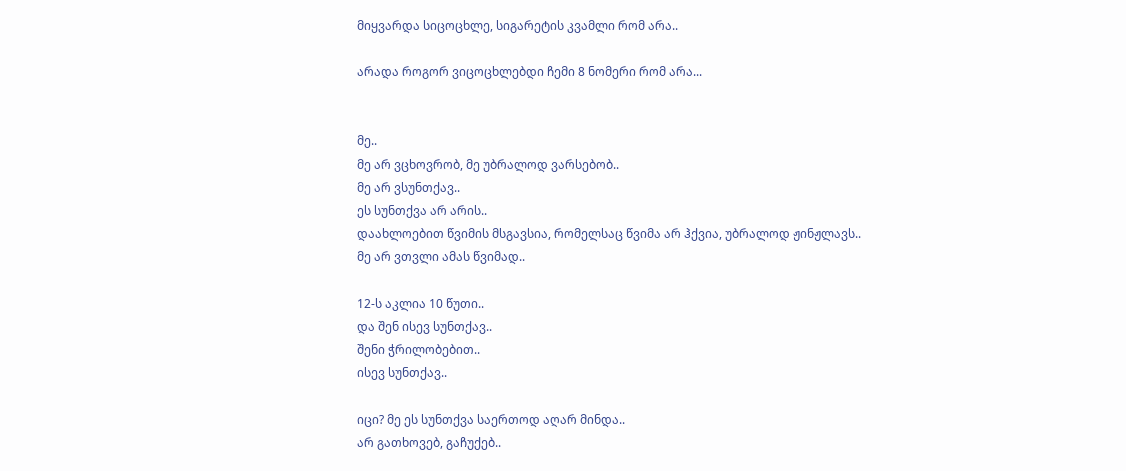მიყვარდა სიცოცხლე, სიგარეტის კვამლი რომ არა..

არადა როგორ ვიცოცხლებდი ჩემი 8 ნომერი რომ არა...


მე..
მე არ ვცხოვრობ, მე უბრალოდ ვარსებობ..
მე არ ვსუნთქავ..
ეს სუნთქვა არ არის..
დაახლოებით წვიმის მსგავსია, რომელსაც წვიმა არ ჰქვია, უბრალოდ ჟინჟლავს..
მე არ ვთვლი ამას წვიმად..

12-ს აკლია 10 წუთი..
და შენ ისევ სუნთქავ..
შენი ჭრილობებით..
ისევ სუნთქავ..

იცი? მე ეს სუნთქვა საერთოდ აღარ მინდა..
არ გათხოვებ, გაჩუქებ..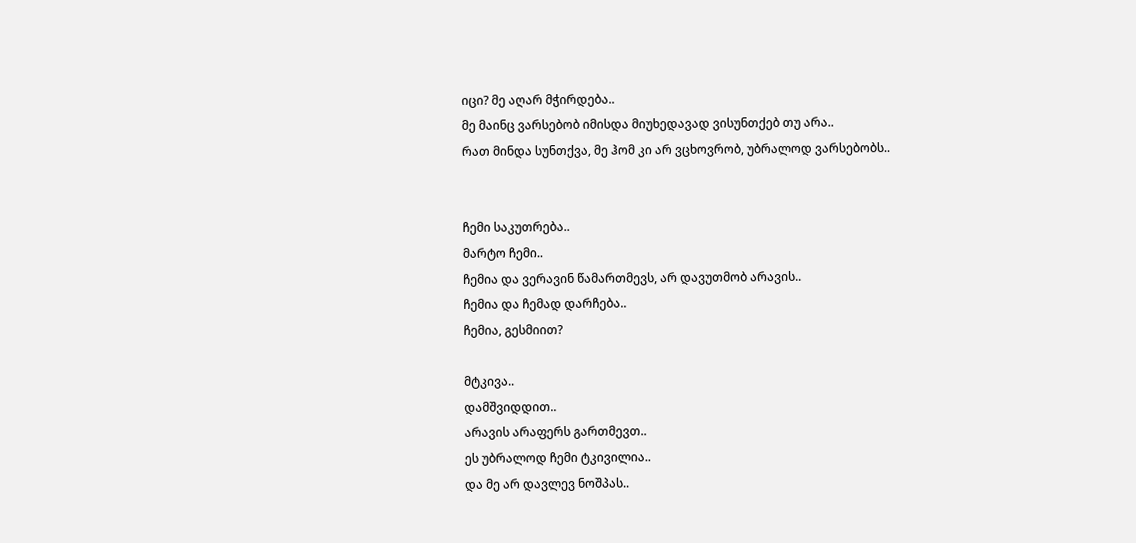იცი? მე აღარ მჭირდება..
მე მაინც ვარსებობ იმისდა მიუხედავად ვისუნთქებ თუ არა..
რათ მინდა სუნთქვა, მე ჰომ კი არ ვცხოვრობ, უბრალოდ ვარსებობს..


ჩემი საკუთრება..
მარტო ჩემი..
ჩემია და ვერავინ წამართმევს, არ დავუთმობ არავის..
ჩემია და ჩემად დარჩება..
ჩემია, გესმიით?

მტკივა..
დამშვიდდით..
არავის არაფერს გართმევთ..
ეს უბრალოდ ჩემი ტკივილია..
და მე არ დავლევ ნოშპას..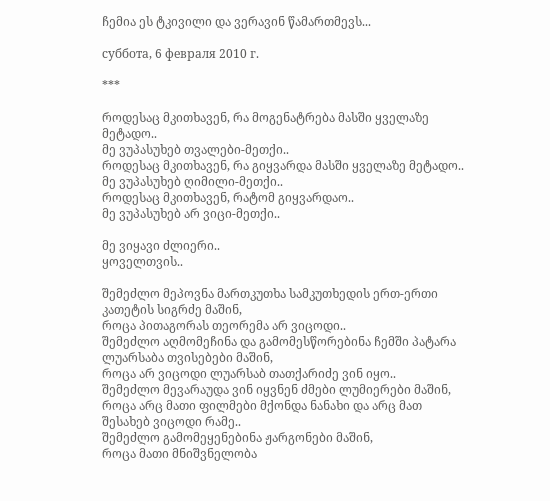ჩემია ეს ტკივილი და ვერავინ წამართმევს...

суббота, 6 февраля 2010 г.

***

როდესაც მკითხავენ, რა მოგენატრება მასში ყველაზე მეტადო..
მე ვუპასუხებ თვალები-მეთქი..
როდესაც მკითხავენ, რა გიყვარდა მასში ყველაზე მეტადო..
მე ვუპასუხებ ღიმილი-მეთქი..
როდესაც მკითხავენ, რატომ გიყვარდაო..
მე ვუპასუხებ არ ვიცი-მეთქი..

მე ვიყავი ძლიერი..
ყოველთვის..

შემეძლო მეპოვნა მართკუთხა სამკუთხედის ერთ-ერთი კათეტის სიგრძე მაშინ,
როცა პითაგორას თეორემა არ ვიცოდი..
შემეძლო აღმომეჩინა და გამომესწორებინა ჩემში პატარა ლუარსაბა თვისებები მაშინ,
როცა არ ვიცოდი ლუარსაბ თათქარიძე ვინ იყო..
შემეძლო მევარაუდა ვინ იყვნენ ძმები ლუმიერები მაშინ,
როცა არც მათი ფილმები მქონდა ნანახი და არც მათ შესახებ ვიცოდი რამე..
შემეძლო გამომეყენებინა ჟარგონები მაშინ,
როცა მათი მნიშვნელობა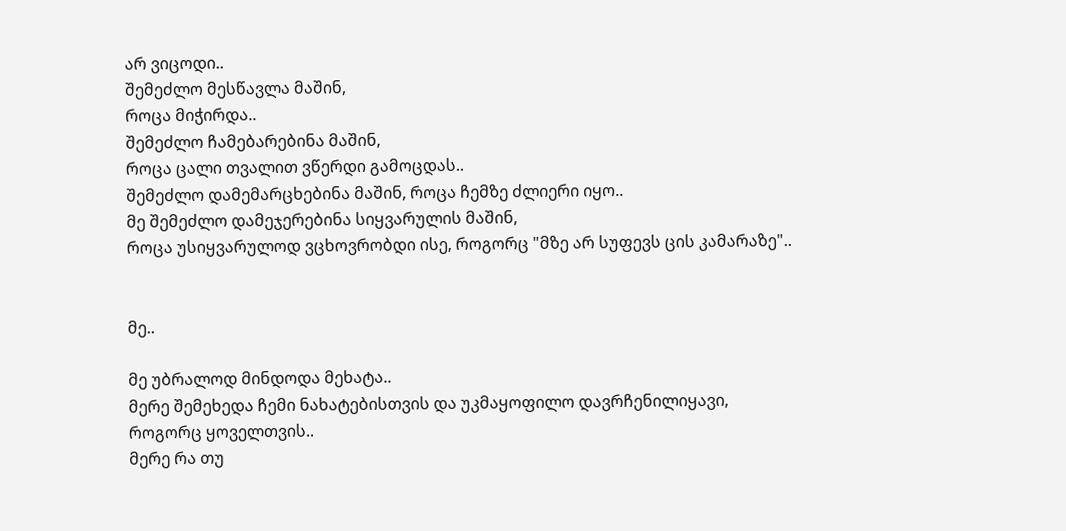არ ვიცოდი..
შემეძლო მესწავლა მაშინ,
როცა მიჭირდა..
შემეძლო ჩამებარებინა მაშინ,
როცა ცალი თვალით ვწერდი გამოცდას..
შემეძლო დამემარცხებინა მაშინ, როცა ჩემზე ძლიერი იყო..
მე შემეძლო დამეჯერებინა სიყვარულის მაშინ,
როცა უსიყვარულოდ ვცხოვრობდი ისე, როგორც "მზე არ სუფევს ცის კამარაზე"..


მე..

მე უბრალოდ მინდოდა მეხატა..
მერე შემეხედა ჩემი ნახატებისთვის და უკმაყოფილო დავრჩენილიყავი,
როგორც ყოველთვის..
მერე რა თუ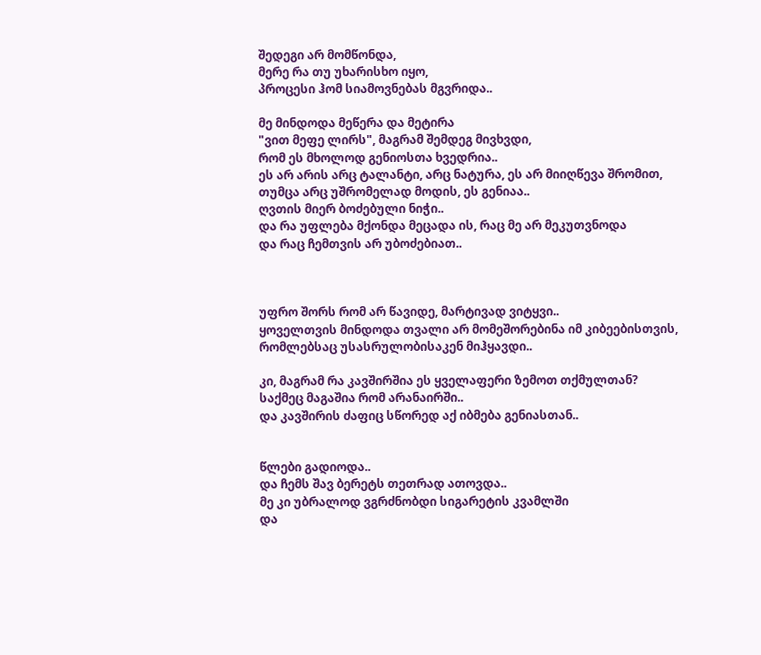შედეგი არ მომწონდა,
მერე რა თუ უხარისხო იყო,
პროცესი ჰომ სიამოვნებას მგვრიდა..

მე მინდოდა მეწერა და მეტირა
"ვით მეფე ლირს", მაგრამ შემდეგ მივხვდი,
რომ ეს მხოლოდ გენიოსთა ხვედრია..
ეს არ არის არც ტალანტი, არც ნატურა, ეს არ მიიღწევა შრომით,
თუმცა არც უშრომელად მოდის, ეს გენიაა..
ღვთის მიერ ბოძებული ნიჭი..
და რა უფლება მქონდა მეცადა ის, რაც მე არ მეკუთვნოდა
და რაც ჩემთვის არ უბოძებიათ..



უფრო შორს რომ არ წავიდე, მარტივად ვიტყვი..
ყოველთვის მინდოდა თვალი არ მომეშორებინა იმ კიბეებისთვის,
რომლებსაც უსასრულობისაკენ მიჰყავდი..

კი, მაგრამ რა კავშირშია ეს ყველაფერი ზემოთ თქმულთან?
საქმეც მაგაშია რომ არანაირში..
და კავშირის ძაფიც სწორედ აქ იბმება გენიასთან..


წლები გადიოდა..
და ჩემს შავ ბერეტს თეთრად ათოვდა..
მე კი უბრალოდ ვგრძნობდი სიგარეტის კვამლში
და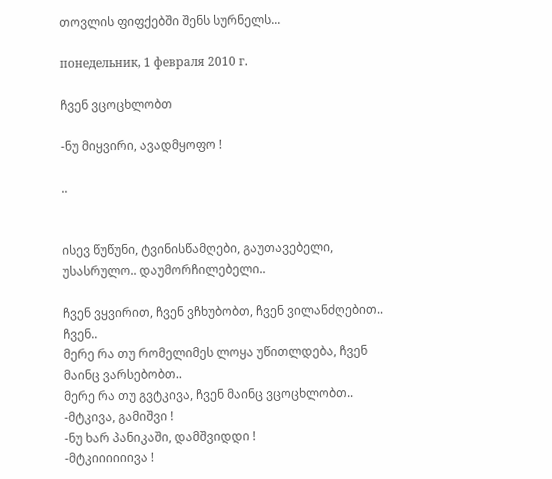თოვლის ფიფქებში შენს სურნელს...

понедельник, 1 февраля 2010 г.

ჩვენ ვცოცხლობთ

-ნუ მიყვირი, ავადმყოფო !

..


ისევ წუწუნი, ტვინისწამღები, გაუთავებელი, უსასრულო.. დაუმორჩილებელი..

ჩვენ ვყვირით, ჩვენ ვჩხუბობთ, ჩვენ ვილანძღებით..
ჩვენ..
მერე რა თუ რომელიმეს ლოყა უწითლდება, ჩვენ მაინც ვარსებობთ..
მერე რა თუ გვტკივა, ჩვენ მაინც ვცოცხლობთ..
-მტკივა, გამიშვი !
-ნუ ხარ პანიკაში, დამშვიდდი !
-მტკიიიიიივა !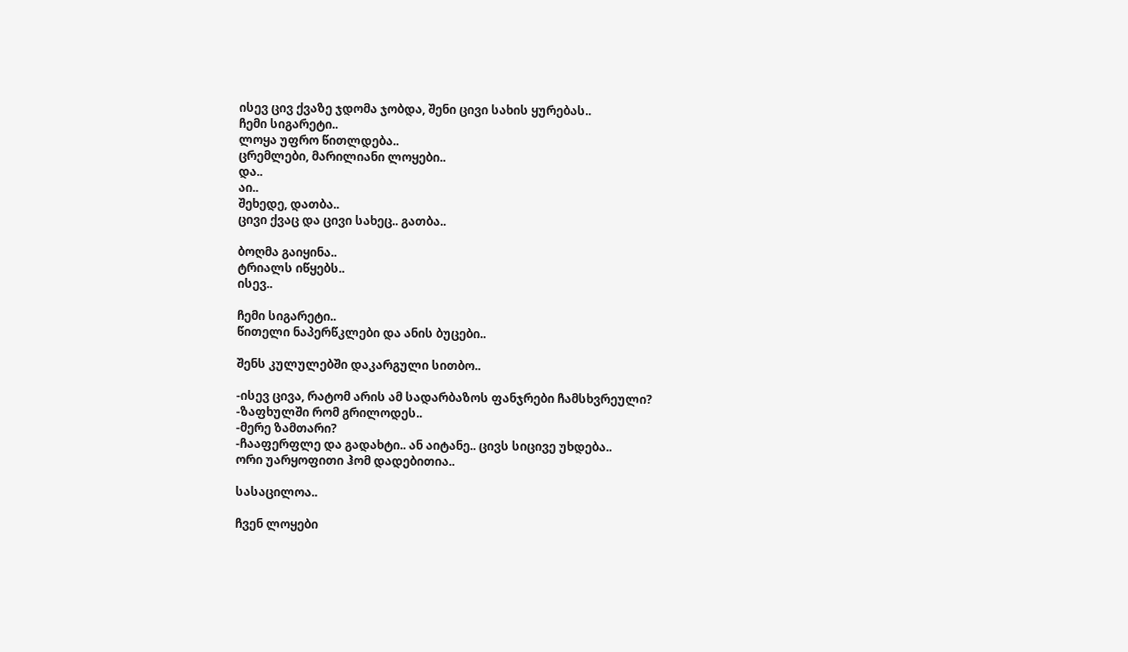ისევ ცივ ქვაზე ჯდომა ჯობდა, შენი ცივი სახის ყურებას..
ჩემი სიგარეტი..
ლოყა უფრო წითლდება..
ცრემლები, მარილიანი ლოყები..
და..
აი..
შეხედე, დათბა..
ცივი ქვაც და ცივი სახეც.. გათბა..

ბოღმა გაიყინა..
ტრიალს იწყებს..
ისევ..

ჩემი სიგარეტი..
წითელი ნაპერწკლები და ანის ბუცები..

შენს კულულებში დაკარგული სითბო..

-ისევ ცივა, რატომ არის ამ სადარბაზოს ფანჯრები ჩამსხვრეული?
-ზაფხულში რომ გრილოდეს..
-მერე ზამთარი?
-ჩააფერფლე და გადახტი.. ან აიტანე.. ცივს სიცივე უხდება..
ორი უარყოფითი ჰომ დადებითია..

სასაცილოა..

ჩვენ ლოყები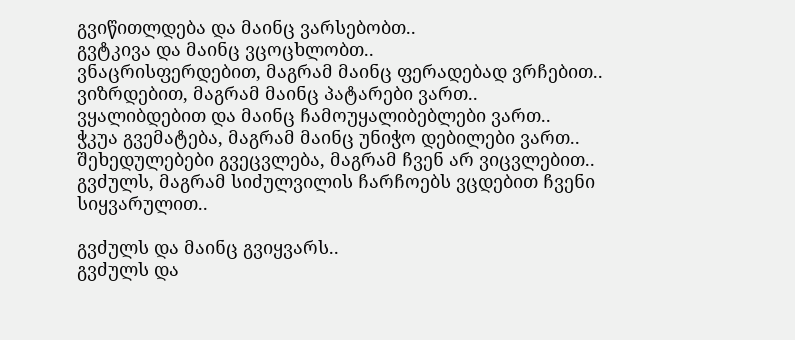გვიწითლდება და მაინც ვარსებობთ..
გვტკივა და მაინც ვცოცხლობთ..
ვნაცრისფერდებით, მაგრამ მაინც ფერადებად ვრჩებით..
ვიზრდებით, მაგრამ მაინც პატარები ვართ..
ვყალიბდებით და მაინც ჩამოუყალიბებლები ვართ..
ჭკუა გვემატება, მაგრამ მაინც უნიჭო დებილები ვართ..
შეხედულებები გვეცვლება, მაგრამ ჩვენ არ ვიცვლებით..
გვძულს, მაგრამ სიძულვილის ჩარჩოებს ვცდებით ჩვენი სიყვარულით..

გვძულს და მაინც გვიყვარს..
გვძულს და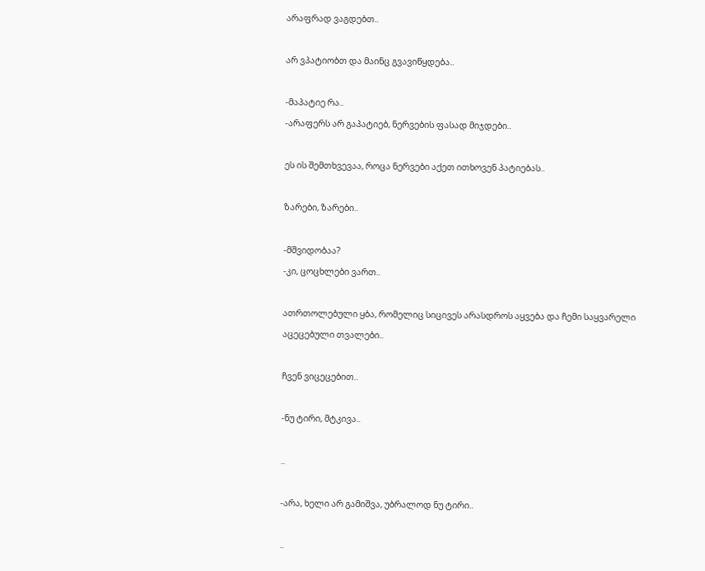არაფრად ვაგდებთ..

არ ვპატიობთ და მაინც გვავიწყდება..

-მაპატიე რა..
-არაფერს არ გაპატიებ, ნერვების ფასად მიჯდები..

ეს ის შემთხვევაა, როცა ნერვები აქეთ ითხოვენ პატიებას..

ზარები, ზარები..

-მშვიდობაა?
-კი, ცოცხლები ვართ..

ათრთოლებული ყბა, რომელიც სიცივეს არასდროს აყვება და ჩემი საყვარელი
აცეცებული თვალები..

ჩვენ ვიცეცებით..

-ნუ ტირი, მტკივა..

..

-არა, ხელი არ გამიშვა, უბრალოდ ნუ ტირი..

..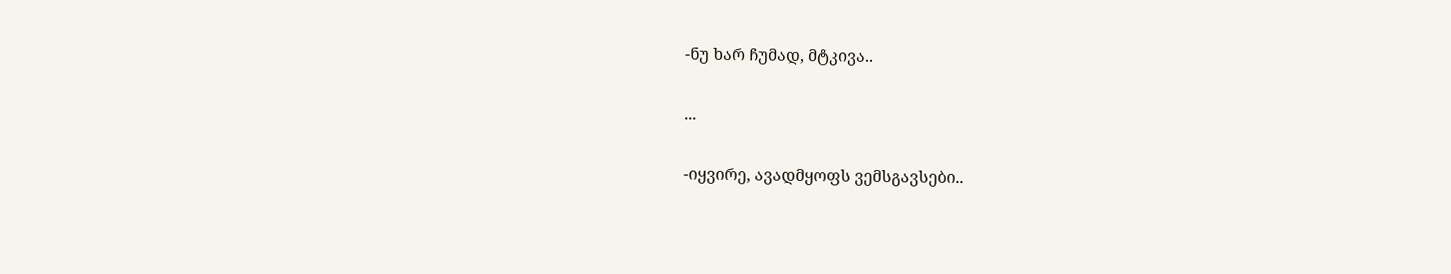-ნუ ხარ ჩუმად, მტკივა..

...

-იყვირე, ავადმყოფს ვემსგავსები..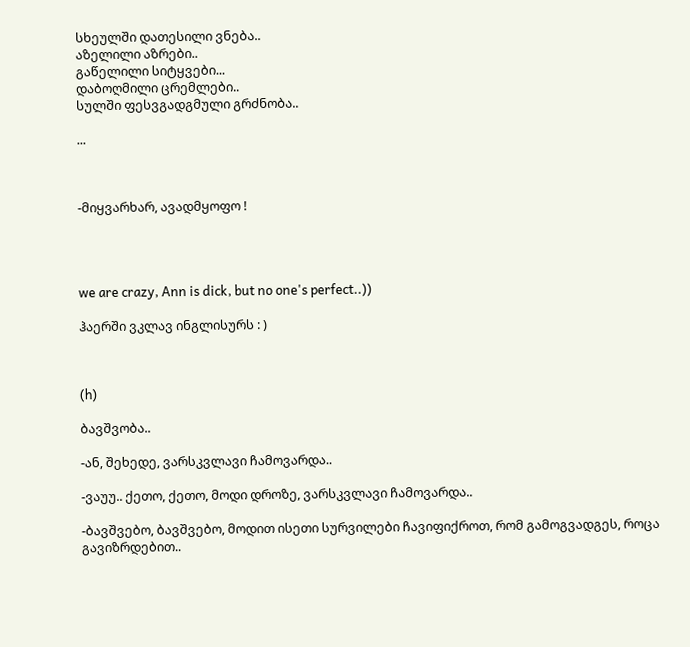სხეულში დათესილი ვნება..
აზელილი აზრები..
გაწელილი სიტყვები...
დაბოღმილი ცრემლები..
სულში ფესვგადგმული გრძნობა..

...



-მიყვარხარ, ავადმყოფო !




we are crazy, Ann is dick, but no one's perfect..))

ჰაერში ვკლავ ინგლისურს : )



(h)

ბავშვობა..

-ან, შეხედე, ვარსკვლავი ჩამოვარდა..

-ვაუუ.. ქეთო, ქეთო, მოდი დროზე, ვარსკვლავი ჩამოვარდა..

-ბავშვებო, ბავშვებო, მოდით ისეთი სურვილები ჩავიფიქროთ, რომ გამოგვადგეს, როცა გავიზრდებით..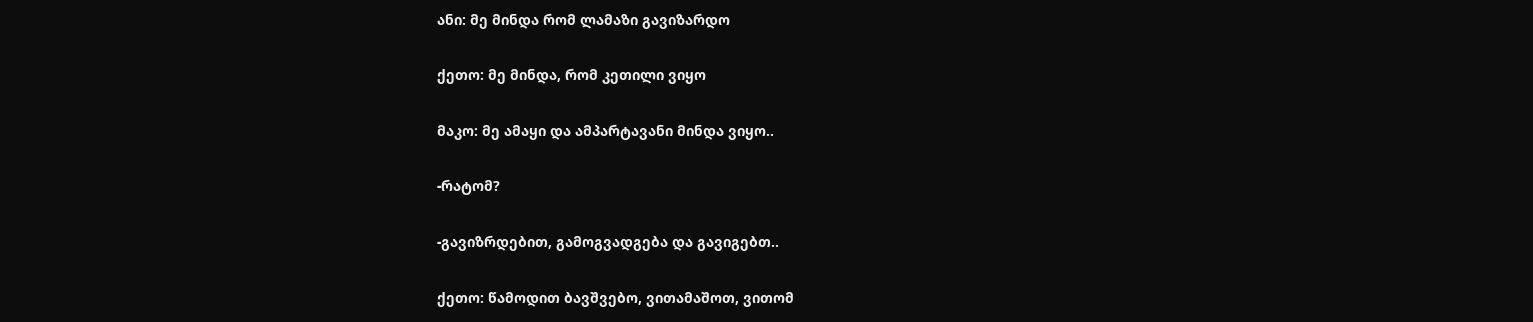ანი: მე მინდა რომ ლამაზი გავიზარდო

ქეთო: მე მინდა, რომ კეთილი ვიყო

მაკო: მე ამაყი და ამპარტავანი მინდა ვიყო..

-რატომ?

-გავიზრდებით, გამოგვადგება და გავიგებთ..

ქეთო: წამოდით ბავშვებო, ვითამაშოთ, ვითომ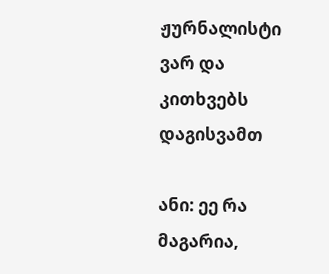ჟურნალისტი ვარ და კითხვებს დაგისვამთ

ანი: ეე რა მაგარია,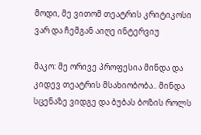მოდი, მე ვითომ თეატრის კრიტიკოსი ვარ და ჩემგან აიღე ინტერვიუ

მაკო: მე ორივე პროფესია მინდა და კიდევ თეატრის მსახიობობა.. მინდა სცენაზე ვიდგე და ბუბას ბოზის როლს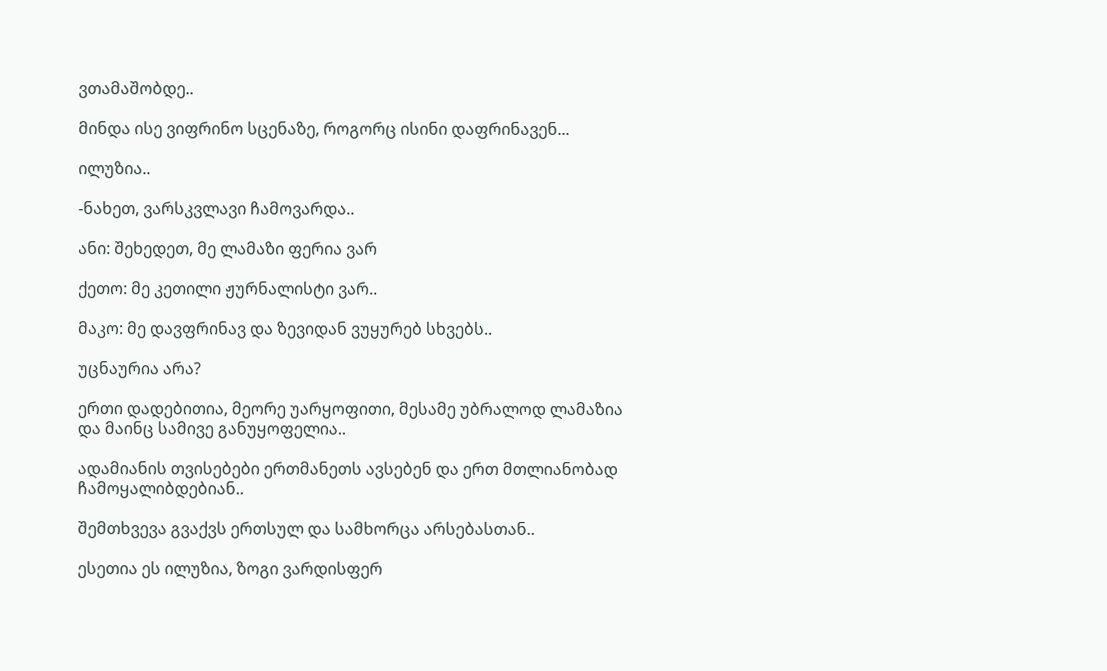ვთამაშობდე..

მინდა ისე ვიფრინო სცენაზე, როგორც ისინი დაფრინავენ...

ილუზია..

-ნახეთ, ვარსკვლავი ჩამოვარდა..

ანი: შეხედეთ, მე ლამაზი ფერია ვარ

ქეთო: მე კეთილი ჟურნალისტი ვარ..

მაკო: მე დავფრინავ და ზევიდან ვუყურებ სხვებს..

უცნაურია არა?

ერთი დადებითია, მეორე უარყოფითი, მესამე უბრალოდ ლამაზია და მაინც სამივე განუყოფელია..

ადამიანის თვისებები ერთმანეთს ავსებენ და ერთ მთლიანობად ჩამოყალიბდებიან..

შემთხვევა გვაქვს ერთსულ და სამხორცა არსებასთან..

ესეთია ეს ილუზია, ზოგი ვარდისფერ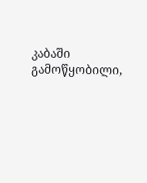კაბაში გამოწყობილი,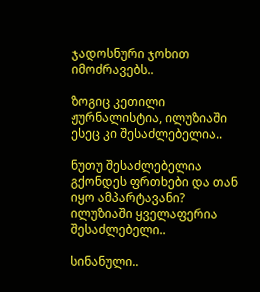ჯადოსნური ჯოხით იმოძრავებს..

ზოგიც კეთილი ჟურნალისტია, ილუზიაში ესეც კი შესაძლებელია..

ნუთუ შესაძლებელია გქონდეს ფრთხები და თან იყო ამპარტავანი? ილუზიაში ყველაფერია შესაძლებელი..

სინანული..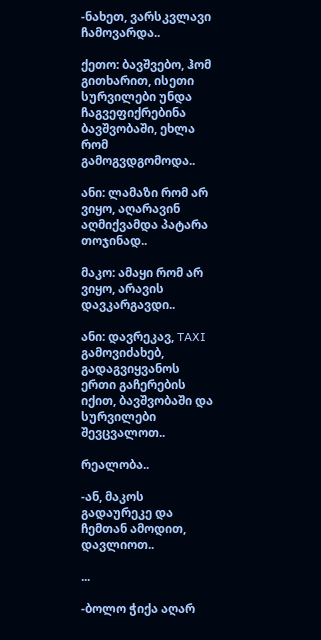-ნახეთ, ვარსკვლავი ჩამოვარდა..

ქეთო: ბავშვებო, ჰომ გითხარით, ისეთი სურვილები უნდა ჩაგვეფიქრებინა ბავშვობაში, ეხლა რომ გამოგვდგომოდა..

ანი: ლამაზი რომ არ ვიყო, აღარავინ აღმიქვამდა პატარა თოჯინად..

მაკო: ამაყი რომ არ ვიყო, არავის დავკარგავდი..

ანი: დავრეკავ, TAXI გამოვიძახებ, გადაგვიყვანოს ერთი გაჩერების იქით, ბავშვობაში და სურვილები შევცვალოთ..

რეალობა..

-ან, მაკოს გადაურეკე და ჩემთან ამოდით, დავლიოთ..

...

-ბოლო ჭიქა აღარ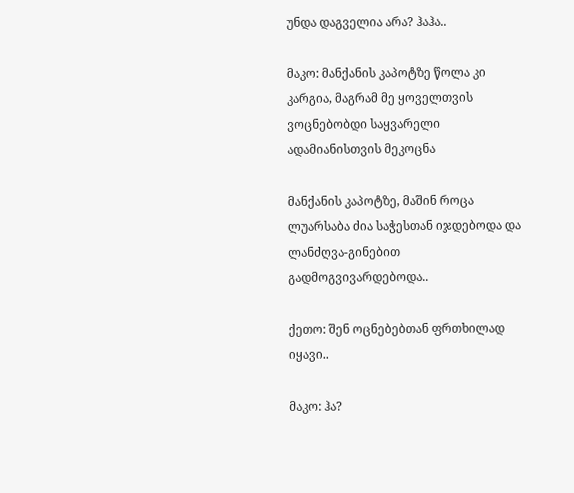უნდა დაგველია არა? ჰაჰა..

მაკო: მანქანის კაპოტზე წოლა კი კარგია, მაგრამ მე ყოველთვის ვოცნებობდი საყვარელი ადამიანისთვის მეკოცნა

მანქანის კაპოტზე, მაშინ როცა ლუარსაბა ძია საჭესთან იჯდებოდა და ლანძღვა-გინებით გადმოგვივარდებოდა..

ქეთო: შენ ოცნებებთან ფრთხილად იყავი..

მაკო: ჰა?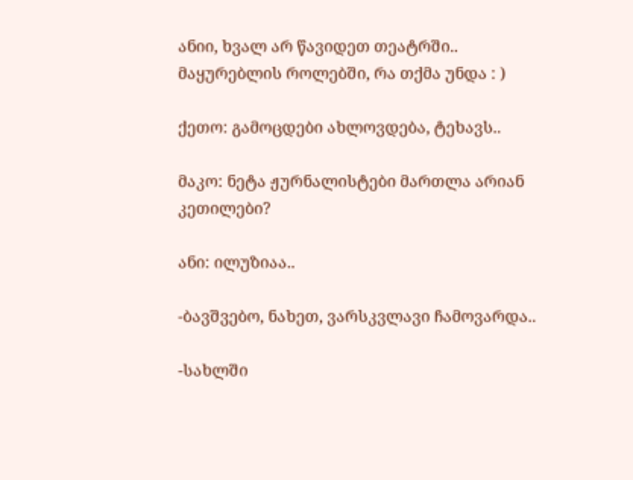ანიი, ხვალ არ წავიდეთ თეატრში.. მაყურებლის როლებში, რა თქმა უნდა : )

ქეთო: გამოცდები ახლოვდება, ტეხავს..

მაკო: ნეტა ჟურნალისტები მართლა არიან კეთილები?

ანი: ილუზიაა..

-ბავშვებო, ნახეთ, ვარსკვლავი ჩამოვარდა..

-სახლში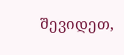შევიდეთ,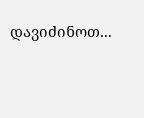დავიძინოთ...